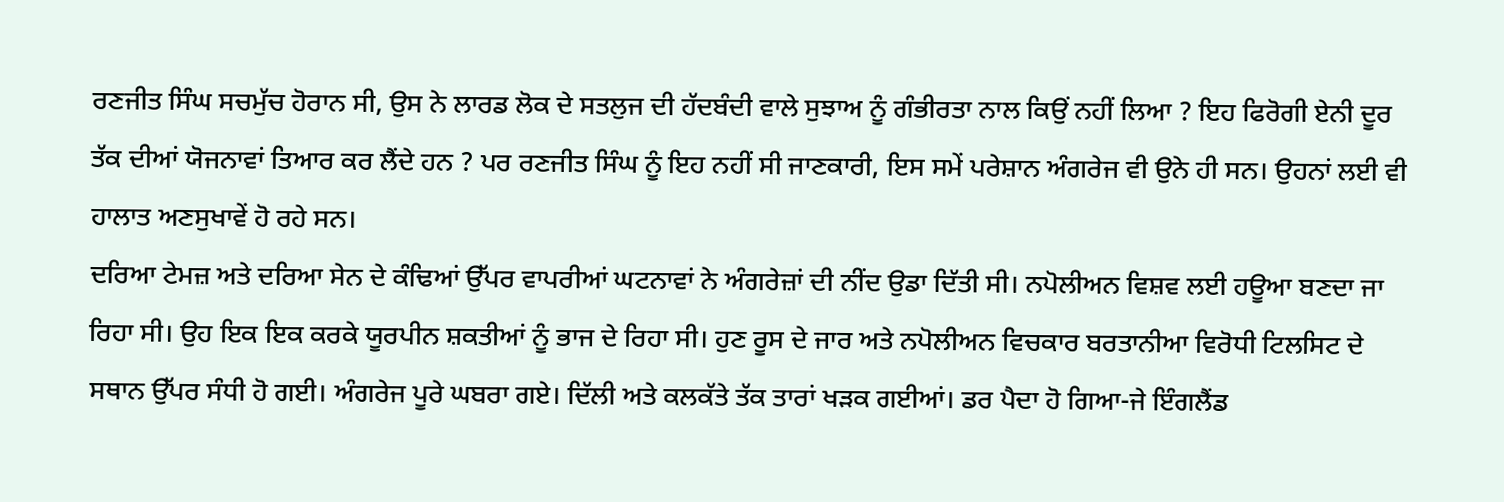ਰਣਜੀਤ ਸਿੰਘ ਸਚਮੁੱਚ ਹੋਰਾਨ ਸੀ, ਉਸ ਨੇ ਲਾਰਡ ਲੋਕ ਦੇ ਸਤਲੁਜ ਦੀ ਹੱਦਬੰਦੀ ਵਾਲੇ ਸੁਝਾਅ ਨੂੰ ਗੰਭੀਰਤਾ ਨਾਲ ਕਿਉਂ ਨਹੀਂ ਲਿਆ ? ਇਹ ਫਿਰੋਗੀ ਏਨੀ ਦੂਰ ਤੱਕ ਦੀਆਂ ਯੋਜਨਾਵਾਂ ਤਿਆਰ ਕਰ ਲੈਂਦੇ ਹਨ ? ਪਰ ਰਣਜੀਤ ਸਿੰਘ ਨੂੰ ਇਹ ਨਹੀਂ ਸੀ ਜਾਣਕਾਰੀ, ਇਸ ਸਮੇਂ ਪਰੇਸ਼ਾਨ ਅੰਗਰੇਜ ਵੀ ਉਨੇ ਹੀ ਸਨ। ਉਹਨਾਂ ਲਈ ਵੀ ਹਾਲਾਤ ਅਣਸੁਖਾਵੇਂ ਹੋ ਰਹੇ ਸਨ।
ਦਰਿਆ ਟੇਮਜ਼ ਅਤੇ ਦਰਿਆ ਸੇਨ ਦੇ ਕੰਢਿਆਂ ਉੱਪਰ ਵਾਪਰੀਆਂ ਘਟਨਾਵਾਂ ਨੇ ਅੰਗਰੇਜ਼ਾਂ ਦੀ ਨੀਂਦ ਉਡਾ ਦਿੱਤੀ ਸੀ। ਨਪੋਲੀਅਨ ਵਿਸ਼ਵ ਲਈ ਹਊਆ ਬਣਦਾ ਜਾ ਰਿਹਾ ਸੀ। ਉਹ ਇਕ ਇਕ ਕਰਕੇ ਯੂਰਪੀਨ ਸ਼ਕਤੀਆਂ ਨੂੰ ਭਾਜ ਦੇ ਰਿਹਾ ਸੀ। ਹੁਣ ਰੂਸ ਦੇ ਜਾਰ ਅਤੇ ਨਪੋਲੀਅਨ ਵਿਚਕਾਰ ਬਰਤਾਨੀਆ ਵਿਰੋਧੀ ਟਿਲਸਿਟ ਦੇ ਸਥਾਨ ਉੱਪਰ ਸੰਧੀ ਹੋ ਗਈ। ਅੰਗਰੇਜ ਪੂਰੇ ਘਬਰਾ ਗਏ। ਦਿੱਲੀ ਅਤੇ ਕਲਕੱਤੇ ਤੱਕ ਤਾਰਾਂ ਖੜਕ ਗਈਆਂ। ਡਰ ਪੈਦਾ ਹੋ ਗਿਆ-ਜੇ ਇੰਗਲੈਂਡ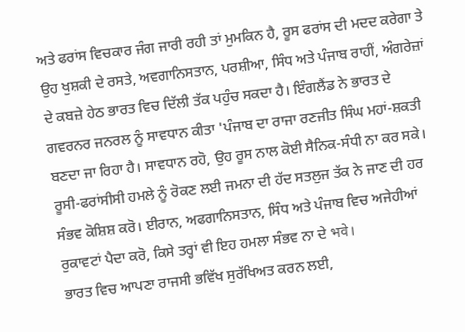ਅਤੇ ਫਰਾਂਸ ਵਿਚਕਾਰ ਜੰਗ ਜਾਰੀ ਰਹੀ ਤਾਂ ਮੁਮਕਿਨ ਹੈ, ਰੂਸ ਫਰਾਂਸ ਦੀ ਮਦਦ ਕਰੇਗਾ ਤੇ ਉਹ ਖੁਸ਼ਕੀ ਦੇ ਰਸਤੇ, ਅਵਗਾਨਿਸਤਾਨ, ਪਰਸ਼ੀਆ, ਸਿੰਧ ਅਤੇ ਪੰਜਾਬ ਰਾਹੀਂ, ਅੰਗਰੇਜ਼ਾਂ ਦੇ ਕਬਜ਼ੇ ਹੇਠ ਭਾਰਤ ਵਿਚ ਦਿੱਲੀ ਤੱਕ ਪਹੁੰਚ ਸਕਦਾ ਹੈ। ਇੰਗਲੈਂਡ ਨੇ ਭਾਰਤ ਦੇ ਗਵਰਨਰ ਜਨਰਲ ਨੂੰ ਸਾਵਧਾਨ ਕੀਤਾ 'ਪੰਜਾਬ ਦਾ ਰਾਜਾ ਰਣਜੀਤ ਸਿੰਘ ਮਹਾਂ-ਸ਼ਕਤੀ ਬਣਦਾ ਜਾ ਰਿਹਾ ਹੈ। ਸਾਵਧਾਨ ਰਹੋ, ਉਹ ਰੂਸ ਨਾਲ ਕੋਈ ਸੈਨਿਕ-ਸੰਧੀ ਨਾ ਕਰ ਸਕੇ। ਰੂਸੀ-ਫਰਾਂਸੀਸੀ ਹਮਲੇ ਨੂੰ ਰੋਕਣ ਲਈ ਜਮਨਾ ਦੀ ਹੱਦ ਸਤਲੁਜ ਤੱਕ ਨੇ ਜਾਣ ਦੀ ਹਰ ਸੰਭਵ ਕੋਸ਼ਿਸ਼ ਕਰੋ। ਈਰਾਨ, ਅਫਗਾਨਿਸਤਾਨ, ਸਿੰਧ ਅਤੇ ਪੰਜਾਬ ਵਿਚ ਅਜੇਹੀਆਂ ਰੁਕਾਵਟਾਂ ਪੈਦਾ ਕਰੋ, ਕਿਸੇ ਤਰ੍ਹਾਂ ਵੀ ਇਹ ਹਮਲਾ ਸੰਭਵ ਨਾ ਦੇ भवे।
ਭਾਰਤ ਵਿਚ ਆਪਣਾ ਰਾਜਸੀ ਭਵਿੱਖ ਸੁਰੱਖਿਅਤ ਕਰਨ ਲਈ,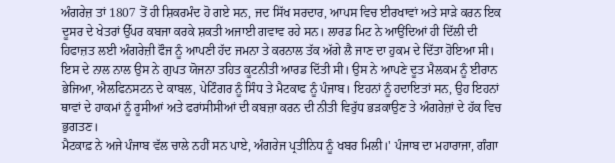ਅੰਗਰੇਜ਼ ਤਾਂ 1807 ਤੋਂ ਹੀ ਸ਼ਿਕਰਮੰਦ ਹੋ ਗਏ ਸਨ, ਜਦ ਸਿੱਖ ਸਰਦਾਰ, ਆਪਸ ਵਿਚ ਈਰਖਾਵਾਂ ਅਤੇ ਸਾੜੇ ਕਰਨ ਇਕ ਦੂਸਰ ਦੇ ਖੇਤਰਾਂ ਉੱਪਰ ਕਬਜਾ ਕਰਕੇ ਸ਼ਕਤੀ ਅਜਾਈ ਗਵਾਵ ਰਹੇ ਸਨ। ਲਾਰਡ ਮਿਟ ਨੇ ਆਉਂਦਿਆਂ ਹੀ ਦਿੱਲੀ ਦੀ ਹਿਫਾਜ਼ਤ ਲਈ ਅੰਗਰੇਜ਼ੀ ਫੌਜ ਨੂੰ ਆਪਣੀ ਹੱਦ ਜਮਨਾ ਤੇ ਕਰਨਾਲ ਤੱਕ ਅੱਗੇ ਲੈ ਜਾਣ ਦਾ ਹੁਕਮ ਦੇ ਦਿੱਤਾ ਹੋਇਆ ਸੀ। ਇਸ ਦੇ ਨਾਲ ਨਾਲ ਉਸ ਨੇ ਗੁਪਤ ਯੋਜਨਾ ਤਹਿਤ ਕੂਟਨੀਤੀ ਆਰਡ ਦਿੱਤੀ ਸੀ। ਉਸ ਨੇ ਆਪਣੇ ਦੂਤ ਮੈਲਕਮ ਨੂੰ ਈਰਾਨ ਭੇਜਿਆ, ਐਲਫਿਨਸਟਨ ਦੇ ਕਾਬਲ, ਪੇਟਿੰਗਰ ਨੂੰ ਸਿੰਧ ਤੇ ਮੈਟਕਾਫ ਨੂੰ ਪੰਜਾਬ। ਇਹਨਾਂ ਨੂੰ ਹਦਾਇਤਾਂ ਸਨ, ਉਹ ਇਹਨਾਂ ਥਾਵਾਂ ਦੇ ਹਾਕਮਾਂ ਨੂੰ ਰੂਸੀਆਂ ਅਤੇ ਫਰਾਂਸੀਸੀਆਂ ਦੀ ਕਬਜ਼ਾ ਕਰਨ ਦੀ ਨੀਤੀ ਵਿਰੁੱਧ ਭੜਕਾਉਣ ਤੇ ਅੰਗਰੇਜ਼ਾਂ ਦੇ ਹੱਕ ਵਿਚ ਭੁਗਤਣ।
ਮੈਟਕਾਫ਼ ਨੇ ਅਜੇ ਪੰਜਾਬ ਵੱਲ ਚਾਲੇ ਨਹੀਂ ਸਨ ਪਾਏ, ਅੰਗਰੇਜ ਪ੍ਰਤੀਨਿਧ ਨੂੰ ਖਬਰ ਮਿਲੀ।' ਪੰਜਾਬ ਦਾ ਮਹਾਰਾਜਾ, ਗੰਗਾ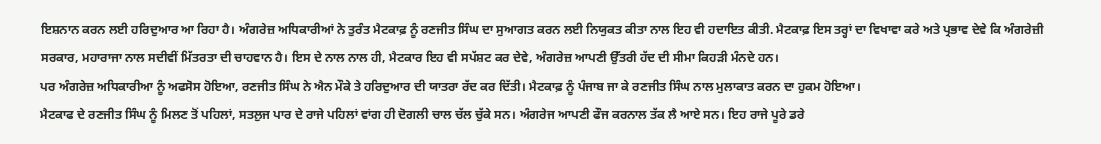ਇਸ਼ਨਾਨ ਕਰਨ ਲਈ ਹਰਿਦੁਆਰ ਆ ਰਿਹਾ ਹੈ। ਅੰਗਰੇਜ਼ ਅਧਿਕਾਰੀਆਂ ਨੇ ਤੁਰੰਤ ਮੈਟਕਾਫ਼ ਨੂੰ ਰਣਜੀਤ ਸਿੰਘ ਦਾ ਸੁਆਗਤ ਕਰਨ ਲਈ ਨਿਯੁਕਤ ਕੀਤਾ ਨਾਲ ਇਹ ਵੀ ਹਦਾਇਤ ਕੀਤੀ. ਮੈਟਕਾਫ਼ ਇਸ ਤਰ੍ਹਾਂ ਦਾ ਵਿਖਾਵਾ ਕਰੇ ਅਤੇ ਪ੍ਰਭਾਵ ਦੇਵੇ ਕਿ ਅੰਗਰੇਜ਼ੀ ਸਰਕਾਰ, ਮਹਾਰਾਜਾ ਨਾਲ ਸਦੀਵੀਂ ਮਿੱਤਰਤਾ ਦੀ ਚਾਹਵਾਨ ਹੈ। ਇਸ ਦੇ ਨਾਲ ਨਾਲ ਹੀ, ਮੈਟਕਾਰ ਇਹ ਵੀ ਸਪੱਸ਼ਟ ਕਰ ਦੇਵੇ, ਅੰਗਰੇਜ਼ ਆਪਣੀ ਉੱਤਰੀ ਹੱਦ ਦੀ ਸੀਮਾ ਕਿਹੜੀ ਮੰਨਦੇ ਹਨ।
ਪਰ ਅੰਗਰੇਜ਼ ਅਧਿਕਾਰੀਆ ਨੂੰ ਅਫਸੋਸ ਹੋਇਆ, ਰਣਜੀਤ ਸਿੰਘ ਨੇ ਐਨ ਮੌਕੇ ਤੇ ਹਰਿਦੁਆਰ ਦੀ ਯਾਤਰਾ ਰੱਦ ਕਰ ਦਿੱਤੀ। ਮੈਟਕਾਫ਼ ਨੂੰ ਪੰਜਾਬ ਜਾ ਕੇ ਰਣਜੀਤ ਸਿੰਘ ਨਾਲ ਮੁਲਾਕਾਤ ਕਰਨ ਦਾ ਹੁਕਮ ਹੋਇਆ।
ਮੈਟਕਾਫ ਦੇ ਰਣਜੀਤ ਸਿੰਘ ਨੂੰ ਮਿਲਣ ਤੋਂ ਪਹਿਲਾਂ, ਸਤਲੁਜ ਪਾਰ ਦੇ ਰਾਜੇ ਪਹਿਲਾਂ ਵਾਂਗ ਹੀ ਦੋਗਲੀ ਚਾਲ ਚੱਲ ਚੁੱਕੇ ਸਨ। ਅੰਗਰੇਜ ਆਪਣੀ ਫੌਜ ਕਰਨਾਲ ਤੱਕ ਲੈ ਆਏ ਸਨ। ਇਹ ਰਾਜੇ ਪੂਰੇ ਡਰੇ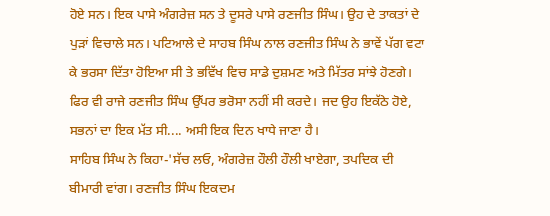ਹੋਏ ਸਨ। ਇਕ ਪਾਸੇ ਅੰਗਰੇਜ਼ ਸਨ ਤੇ ਦੂਸਰੇ ਪਾਸੇ ਰਣਜੀਤ ਸਿੰਘ। ਉਹ ਦੇ ਤਾਕਤਾਂ ਦੇ ਪੁੜਾਂ ਵਿਚਾਲੇ ਸਨ। ਪਟਿਆਲੇ ਦੇ ਸਾਹਬ ਸਿੰਘ ਨਾਲ ਰਣਜੀਤ ਸਿੰਘ ਨੇ ਭਾਵੇਂ ਪੱਗ ਵਟਾ ਕੇ ਭਰਸਾ ਦਿੱਤਾ ਹੋਇਆ ਸੀ ਤੇ ਭਵਿੱਖ ਵਿਚ ਸਾਡੇ ਦੁਸ਼ਮਣ ਅਤੇ ਮਿੱਤਰ ਸਾਂਝੇ ਹੋਣਗੇ। ਫਿਰ ਵੀ ਰਾਜੇ ਰਣਜੀਤ ਸਿੰਘ ਉੱਪਰ ਭਰੋਸਾ ਨਹੀਂ ਸੀ ਕਰਦੇ। ਜਦ ਉਹ ਇਕੱਠੇ ਹੋਏ, ਸਭਨਾਂ ਦਾ ਇਕ ਮੱਤ ਸੀ.... ਅਸੀ ਇਕ ਦਿਨ ਖਾਧੇ ਜਾਣਾ ਹੈ।
ਸਾਹਿਬ ਸਿੰਘ ਨੇ ਕਿਹਾ-'ਸੱਚ ਲਓ, ਅੰਗਰੇਜ਼ ਹੌਲੀ ਹੌਲੀ ਖਾਏਗਾ, ਤਪਦਿਕ ਦੀ ਬੀਮਾਰੀ ਵਾਂਗ। ਰਣਜੀਤ ਸਿੰਘ ਇਕਦਮ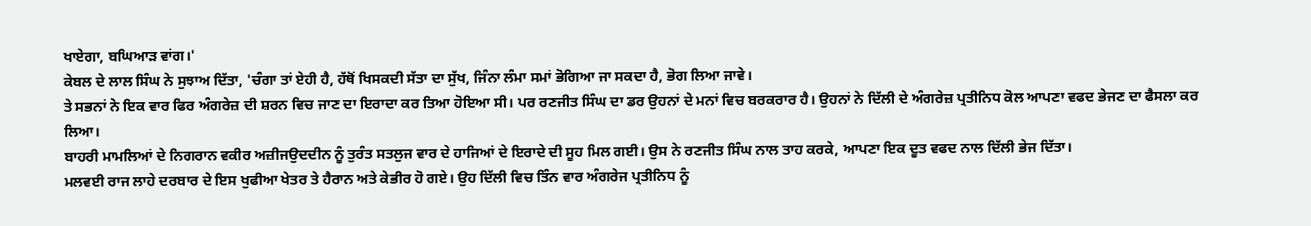ਖਾਏਗਾ, ਬਘਿਆੜ ਵਾਂਗ।'
ਕੇਬਲ ਦੇ ਲਾਲ ਸਿੰਘ ਨੇ ਸੁਝਾਅ ਦਿੱਤਾ, 'ਚੰਗਾ ਤਾਂ ਏਹੀ ਹੈ, ਹੱਥੋਂ ਖਿਸਕਦੀ ਸੱਤਾ ਦਾ ਸੁੱਖ, ਜਿੰਨਾ ਲੰਮਾ ਸਮਾਂ ਭੋਗਿਆ ਜਾ ਸਕਦਾ ਹੈ, ਭੋਗ ਲਿਆ ਜਾਵੇ।
ਤੇ ਸਭਨਾਂ ਨੇ ਇਕ ਵਾਰ ਫਿਰ ਅੰਗਰੇਜ਼ ਦੀ ਸ਼ਰਨ ਵਿਚ ਜਾਣ ਦਾ ਇਰਾਦਾ ਕਰ ਤਿਆ ਹੋਇਆ ਸੀ। ਪਰ ਰਣਜੀਤ ਸਿੰਘ ਦਾ ਡਰ ਉਹਨਾਂ ਦੇ ਮਨਾਂ ਵਿਚ ਬਰਕਰਾਰ ਹੈ। ਉਹਨਾਂ ਨੇ ਦਿੱਲੀ ਦੇ ਅੰਗਰੇਜ਼ ਪ੍ਰਤੀਨਿਧ ਕੋਲ ਆਪਣਾ ਵਫਦ ਭੇਜਣ ਦਾ ਫੈਸਲਾ ਕਰ ਲਿਆ।
ਬਾਹਰੀ ਮਾਮਲਿਆਂ ਦੇ ਨਿਗਰਾਨ ਵਕੀਰ ਅਜ਼ੀਜਉਦਦੀਨ ਨੂੰ ਤੁਰੰਤ ਸਤਲੁਜ ਵਾਰ ਦੇ ਹਾਜਿਆਂ ਦੇ ਇਰਾਦੇ ਦੀ ਸੂਹ ਮਿਲ ਗਈ। ਉਸ ਨੇ ਰਣਜੀਤ ਸਿੰਘ ਨਾਲ ਤਾਹ ਕਰਕੇ, ਆਪਣਾ ਇਕ ਦੂਤ ਵਫਦ ਨਾਲ ਦਿੱਲੀ ਭੇਜ ਦਿੱਤਾ।
ਮਲਵਈ ਰਾਜ ਲਾਹੇ ਦਰਬਾਰ ਦੇ ਇਸ ਖੁਫੀਆ ਖੇਤਰ ਤੇ ਹੈਰਾਨ ਅਤੇ ਕੇਭੀਰ ਹੋ ਗਏ। ਉਹ ਦਿੱਲੀ ਵਿਚ ਤਿੰਨ ਵਾਰ ਅੰਗਰੇਜ ਪ੍ਰਤੀਨਿਧ ਨੂੰ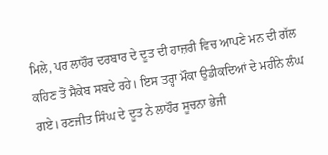ਮਿਲੇ, ਪਰ ਲਾਹੌਰ ਦਰਬਾਰ ਦੇ ਦੂਤ ਦੀ ਹਾਜ਼ਰੀ ਵਿਚ ਆਪਣੇ ਮਨ ਦੀ ਗੱਲ ਕਹਿਣ ਤੋਂ ਸੈਕੇਬ ਸਬਦੇ ਰਹੇ। ਇਸ ਤਰ੍ਹਾ ਮੌਕਾ ਉਡੀਕਦਿਆਂ ਦੇ ਮਹੀਨੇ ਲੰਘ ਗਏ। ਰਣਜੀਤ ਸਿੰਘ ਦੇ ਦੂਤ ਨੇ ਲਾਹੌਰ ਸੂਚਨਾ ਭੇਜੀ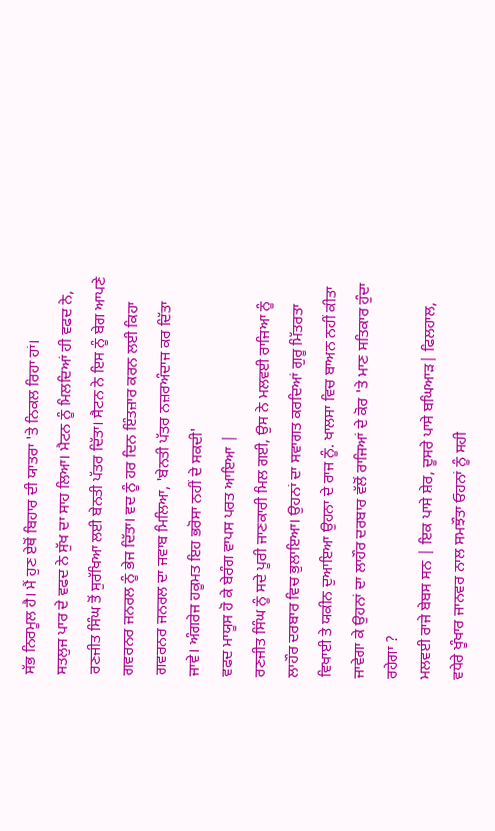ਸੱਭ ਨਿਰਮੂਲ ਹੈ। ਮੈਂ ਹੁਣ ਏਥੋਂ ਬਿਹਾਰ ਦੀ ਯਾਤਰਾ 'ਤੇ ਨਿਕਲ ਰਿਹਾ ਹਾਂ।
ਸਤਲੁਜ ਪਾਰ ਦੇ ਵਫਦ ਨੇ ਸੁੱਖ ਦਾ ਸਾਹ ਲਿਆ। ਮੈਟਨ ਨੂੰ ਮਿਲਦਿਆਂ ਹੀ ਵਫਦ ਨੇ, ਰਣਜੀਤ ਸਿੰਘ ਤੋਂ ਸੁਰੱਖਿਆ ਲਈ ਬੇਨਤੀ ਪੱਤਰ ਦਿੱਤਾ। ਸੈਟਨ ਨੇ ਇਸ ਨੂੰ ਬੇਗ ਆਪਣੇ ਗਵਰਨਰ ਜਨਰਲ ਨੂੰ ਭੇਜ ਦਿੱਤਾ। ਵਦ ਨੂੰ ਹਰ ਦਿਨ ਇੰਤਜ਼ਾਰ ਕਰਨ ਲਈ ਕਿਹਾ
ਗਵਰਨਰ ਜਨਰਲ ਦਾ ਜਵਾਬ ਮਿਲਿਆ, 'ਬੇਨਤੀ ਪੱਤਰ ਨਜ਼ਰਅੰਦਾਜ ਕਰ ਦਿੱਤਾ ਜਾਵੇ। ਅੰਗਰੇਜ ਹਕੂਮਤ ਇਹ ਭਰੋਸਾ ਨਹੀਂ ਦੇ ਸਕਦੀ'
ਵਫਦ ਮਾਯੂਸ ਹੋ ਕੇ ਬੇਰੰਗ ਵਾਪਸ ਪਰਤ ਆਇਆ |
ਰਣਜੀਤ ਸਿੰਘ ਨੂੰ ਸਦੇ ਪੂਰੀ ਜਾਣਕਾਰੀ ਮਿਲ ਗਈ, ਉਸ ਨੇ ਮਲਵਈ ਰਾਜਿਆ ਨੂੰ ਲਾਹੌਰ ਦਰਬਾਰ ਵਿਚ ਭੁਲਾਇਆ। ਉਹਨਾਂ ਦਾ ਸਵਾਗਤ ਕਰਦਿਆਂ ਗੁਰੂ ਮਿੱਤਰਤਾ ਵਿਖਾਈ ਤੇ ਯਕੀਨ ਦੁਆਇਆ ਉਹਨਾ ਦੇ ਰਾਜ ਨੂੰ. ਖਾਲਸਾ ਵਿਚ ਬਾਅਨ ਨਹੀਂ ਕੀਤਾ ਜਾਵੇਗਾ ਕੇ ਉਹਨਾਂ ਦਾ ਲਾਹੌਰ ਦਰਬਾਰ ਵੱਲੋਂ ਰਾਜਿਆਂ ਦੇ ਕੋਰ 'ਤੇ ਮਾਣ ਸਤਿਕਾਰ ਹੁੰਦਾ ਰਹੇਗਾ ?
ਮਲਵਈ ਰਾਜੇ ਬੇਬਸ ਸਨ | ਇਕ ਪਾਸੇ ਸ਼ੇਰ, ਦੂਸਰੇ ਪਾਸੇ ਬਘਿਆੜ| ਫਿਲਹਾਲ, ਵਧੇਰੇ ਖੂੰਖਾਰ ਜਾਨਵਰ ਨਾਲ ਸਮਝੌਤਾ ਓਹਨਾਂ ਨੂੰ ਸਹੀ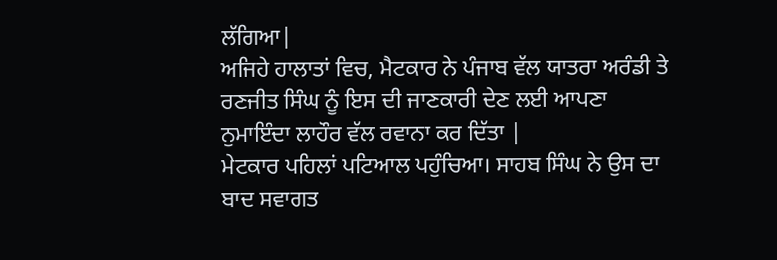ਲੱਗਿਆ|
ਅਜਿਹੇ ਹਾਲਾਤਾਂ ਵਿਚ, ਮੈਟਕਾਰ ਨੇ ਪੰਜਾਬ ਵੱਲ ਯਾਤਰਾ ਅਰੰਡੀ ਤੇ ਰਣਜੀਤ ਸਿੰਘ ਨੂੰ ਇਸ ਦੀ ਜਾਣਕਾਰੀ ਦੇਣ ਲਈ ਆਪਣਾ ਨੁਮਾਇੰਦਾ ਲਾਹੌਰ ਵੱਲ ਰਵਾਨਾ ਕਰ ਦਿੱਤਾ |
ਮੇਟਕਾਰ ਪਹਿਲਾਂ ਪਟਿਆਲ ਪਹੁੰਚਿਆ। ਸਾਹਬ ਸਿੰਘ ਨੇ ਉਸ ਦਾ ਬਾਦ ਸਵਾਗਤ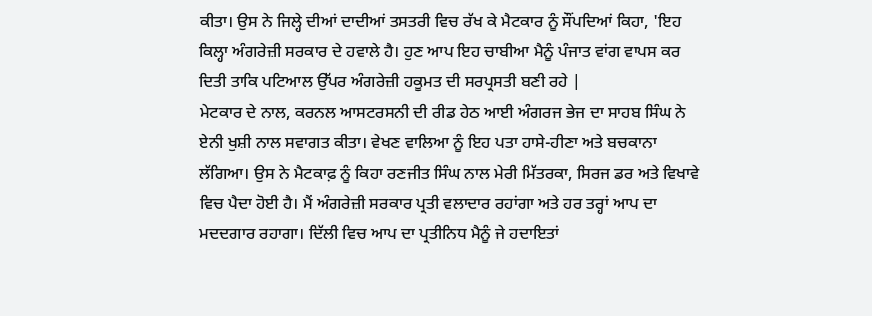ਕੀਤਾ। ਉਸ ਨੇ ਜਿਲ੍ਹੇ ਦੀਆਂ ਦਾਦੀਆਂ ਤਸਤਰੀ ਵਿਚ ਰੱਖ ਕੇ ਮੈਟਕਾਰ ਨੂੰ ਸੌਂਪਦਿਆਂ ਕਿਹਾ, 'ਇਹ ਕਿਲ੍ਹਾ ਅੰਗਰੇਜ਼ੀ ਸਰਕਾਰ ਦੇ ਹਵਾਲੇ ਹੈ। ਹੁਣ ਆਪ ਇਹ ਚਾਬੀਆ ਮੈਨੂੰ ਪੰਜਾਤ ਵਾਂਗ ਵਾਪਸ ਕਰ ਦਿਤੀ ਤਾਕਿ ਪਟਿਆਲ ਉੱਪਰ ਅੰਗਰੇਜ਼ੀ ਹਕੂਮਤ ਦੀ ਸਰਪ੍ਰਸਤੀ ਬਣੀ ਰਹੇ |
ਮੇਟਕਾਰ ਦੇ ਨਾਲ, ਕਰਨਲ ਆਸਟਰਸਨੀ ਦੀ ਰੀਡ ਹੇਠ ਆਈ ਅੰਗਰਜ ਭੇਜ ਦਾ ਸਾਹਬ ਸਿੰਘ ਨੇ ਏਨੀ ਖੁਸ਼ੀ ਨਾਲ ਸਵਾਗਤ ਕੀਤਾ। ਵੇਖਣ ਵਾਲਿਆ ਨੂੰ ਇਹ ਪਤਾ ਹਾਸੇ-ਹੀਣਾ ਅਤੇ ਬਚਕਾਨਾ ਲੱਗਿਆ। ਉਸ ਨੇ ਮੈਟਕਾਫ਼ ਨੂੰ ਕਿਹਾ ਰਣਜੀਤ ਸਿੰਘ ਨਾਲ ਮੇਰੀ ਮਿੱਤਰਕਾ, ਸਿਰਜ ਡਰ ਅਤੇ ਵਿਖਾਵੇ ਵਿਚ ਪੈਦਾ ਹੋਈ ਹੈ। ਮੈਂ ਅੰਗਰੇਜ਼ੀ ਸਰਕਾਰ ਪ੍ਰਤੀ ਵਲਾਦਾਰ ਰਹਾਂਗਾ ਅਤੇ ਹਰ ਤਰ੍ਹਾਂ ਆਪ ਦਾ ਮਦਦਗਾਰ ਰਹਾਗਾ। ਦਿੱਲੀ ਵਿਚ ਆਪ ਦਾ ਪ੍ਰਤੀਨਿਧ ਮੈਨੂੰ ਜੇ ਹਦਾਇਤਾਂ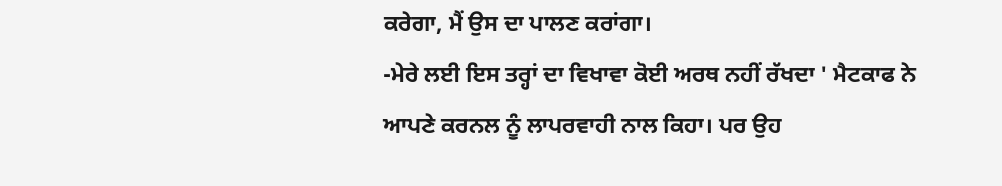ਕਰੇਗਾ, ਮੈਂ ਉਸ ਦਾ ਪਾਲਣ ਕਰਾਂਗਾ।
-ਮੇਰੇ ਲਈ ਇਸ ਤਰ੍ਹਾਂ ਦਾ ਵਿਖਾਵਾ ਕੋਈ ਅਰਥ ਨਹੀਂ ਰੱਖਦਾ ' ਮੈਟਕਾਫ ਨੇ ਆਪਣੇ ਕਰਨਲ ਨੂੰ ਲਾਪਰਵਾਹੀ ਨਾਲ ਕਿਹਾ। ਪਰ ਉਹ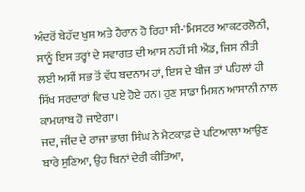ਅੰਦਰੋਂ ਬੇਹੱਦ ਖੁਸ਼ ਅਤੇ ਹੈਰਾਨ ਹੋ ਰਿਹਾ ਸੀ-'ਮਿਸਟਰ ਆਕਟਰਲੋਨੀ, ਸਾਨੂੰ ਇਸ ਤਰ੍ਹਾਂ ਦੇ ਸਵਾਗਤ ਦੀ ਆਸ ਨਹੀਂ ਸੀ ਐਂਡ, ਜਿਸ ਨੀਤੀ ਲਈ ਅਸੀਂ ਸਭ ਤੋਂ ਵੱਧ ਬਦਨਾਮ ਹਾਂ, ਇਸ ਦੇ ਬੀਜ ਤਾਂ ਪਹਿਲਾਂ ਹੀ ਸਿੱਖ ਸਰਦਾਰਾਂ ਵਿਚ ਪਏ ਹੋਏ ਹਨ। ਹੁਣ ਸਾਡਾ ਮਿਸ਼ਨ ਆਸਾਨੀ ਨਾਲ ਕਾਮਯਾਬ ਹੋ ਜਾਏਗਾ।
ਜਦ, ਜੀਂਦ ਦੇ ਰਾਜਾ ਭਾਗ ਸਿੰਘ ਨੇ ਮੈਟਕਾਫ਼ ਦੇ ਪਟਿਆਲਾ ਆਉਣ ਬਾਰੇ ਸੁਣਿਆ, ਉਹ ਬਿਨਾਂ ਦੇਰੀ ਕੀਤਿਆ,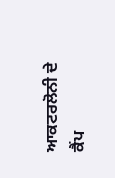ਆਕਟਰਲੋਨੀ ਦੇ ਕੈਂਪ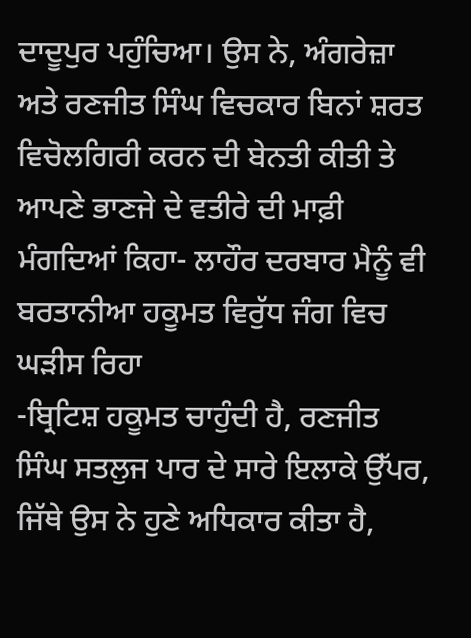ਦਾਦੂਪੁਰ ਪਹੁੰਚਿਆ। ਉਸ ਨੇ, ਅੰਗਰੇਜ਼ਾ ਅਤੇ ਰਣਜੀਤ ਸਿੰਘ ਵਿਚਕਾਰ ਬਿਨਾਂ ਸ਼ਰਤ ਵਿਚੋਲਗਿਰੀ ਕਰਨ ਦੀ ਬੇਨਤੀ ਕੀਤੀ ਤੇ ਆਪਣੇ ਭਾਣਜੇ ਦੇ ਵਤੀਰੇ ਦੀ ਮਾਫ਼ੀ ਮੰਗਦਿਆਂ ਕਿਹਾ- ਲਾਹੌਰ ਦਰਬਾਰ ਮੈਨੂੰ ਵੀ ਬਰਤਾਨੀਆ ਹਕੂਮਤ ਵਿਰੁੱਧ ਜੰਗ ਵਿਚ ਘੜੀਸ ਰਿਹਾ
-ਬ੍ਰਿਟਿਸ਼ ਹਕੂਮਤ ਚਾਹੁੰਦੀ ਹੈ, ਰਣਜੀਤ ਸਿੰਘ ਸਤਲੁਜ ਪਾਰ ਦੇ ਸਾਰੇ ਇਲਾਕੇ ਉੱਪਰ, ਜਿੱਥੇ ਉਸ ਨੇ ਹੁਣੇ ਅਧਿਕਾਰ ਕੀਤਾ ਹੈ,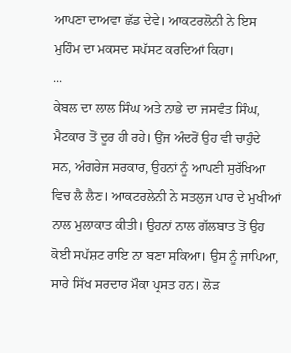ਆਪਣਾ ਦਾਅਵਾ ਛੱਡ ਦੇਵੇ। ਆਕਟਰਲੋਨੀ ਨੇ ਇਸ ਮੁਹਿੰਮ ਦਾ ਮਕਸਦ ਸਪੱਸਟ ਕਰਦਿਆਂ ਕਿਹਾ।
...
ਕੇਬਲ ਦਾ ਲਾਲ ਸਿੰਘ ਅਤੇ ਨਾਭੇ ਦਾ ਜਸਵੰਤ ਸਿੰਘ, ਮੈਟਕਾਰ ਤੋਂ ਦੂਰ ਹੀ ਰਹੇ। ਉਂਜ ਅੰਦਰੋਂ ਉਹ ਵੀ ਚਾਹੁੰਦੇ ਸਨ, ਅੰਗਰੇਜ ਸਰਕਾਰ, ਉਹਨਾਂ ਨੂੰ ਆਪਣੀ ਸੁਰੱਖਿਆ ਵਿਚ ਲੈ ਲੈਣ। ਆਕਟਰਲੇਨੀ ਨੇ ਸਤਲੁਜ ਪਾਰ ਦੇ ਮੁਖੀਆਂ ਨਾਲ ਮੁਲਾਕਾਤ ਕੀਤੀ। ਉਹਨਾਂ ਨਾਲ ਗੱਲਬਾਤ ਤੋਂ ਉਹ ਕੋਈ ਸਪੱਸ਼ਟ ਰਾਇ ਨਾ ਬਣਾ ਸਕਿਆ। ਉਸ ਨੂੰ ਜਾਪਿਆ, ਸਾਰੇ ਸਿੱਖ ਸਰਦਾਰ ਮੌਕਾ ਪ੍ਰਸਤ ਹਨ। ਲੋੜ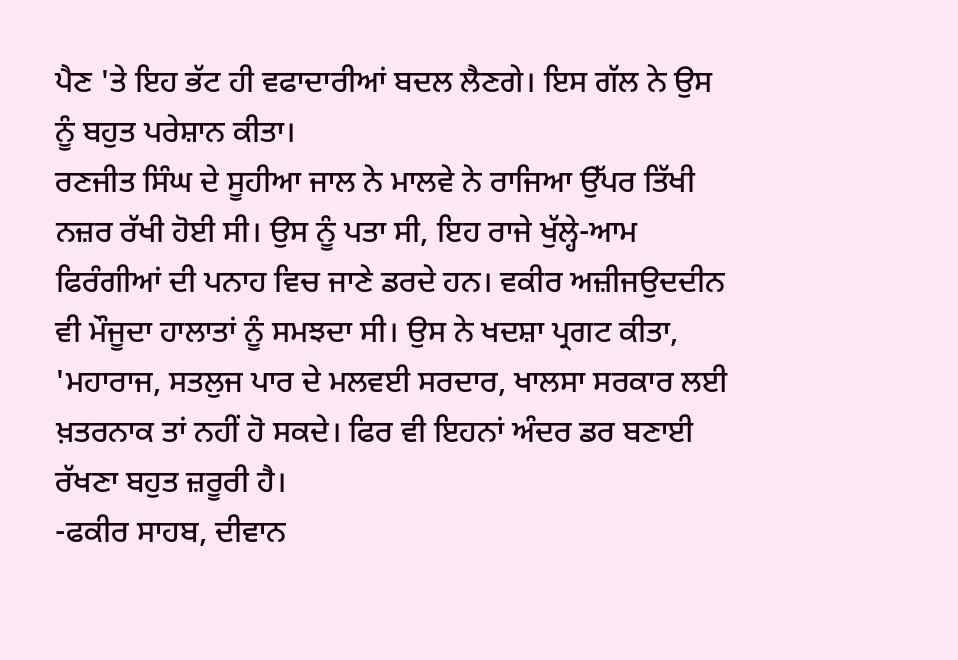ਪੈਣ 'ਤੇ ਇਹ ਭੱਟ ਹੀ ਵਫਾਦਾਰੀਆਂ ਬਦਲ ਲੈਣਗੇ। ਇਸ ਗੱਲ ਨੇ ਉਸ ਨੂੰ ਬਹੁਤ ਪਰੇਸ਼ਾਨ ਕੀਤਾ।
ਰਣਜੀਤ ਸਿੰਘ ਦੇ ਸੂਹੀਆ ਜਾਲ ਨੇ ਮਾਲਵੇ ਨੇ ਰਾਜਿਆ ਉੱਪਰ ਤਿੱਖੀ ਨਜ਼ਰ ਰੱਖੀ ਹੋਈ ਸੀ। ਉਸ ਨੂੰ ਪਤਾ ਸੀ, ਇਹ ਰਾਜੇ ਖੁੱਲ੍ਹੇ-ਆਮ ਫਿਰੰਗੀਆਂ ਦੀ ਪਨਾਹ ਵਿਚ ਜਾਣੇ ਡਰਦੇ ਹਨ। ਵਕੀਰ ਅਜ਼ੀਜਉਦਦੀਨ ਵੀ ਮੌਜੂਦਾ ਹਾਲਾਤਾਂ ਨੂੰ ਸਮਝਦਾ ਸੀ। ਉਸ ਨੇ ਖਦਸ਼ਾ ਪ੍ਰਗਟ ਕੀਤਾ, 'ਮਹਾਰਾਜ, ਸਤਲੁਜ ਪਾਰ ਦੇ ਮਲਵਈ ਸਰਦਾਰ, ਖਾਲਸਾ ਸਰਕਾਰ ਲਈ ਖ਼ਤਰਨਾਕ ਤਾਂ ਨਹੀਂ ਹੋ ਸਕਦੇ। ਫਿਰ ਵੀ ਇਹਨਾਂ ਅੰਦਰ ਡਰ ਬਣਾਈ ਰੱਖਣਾ ਬਹੁਤ ਜ਼ਰੂਰੀ ਹੈ।
-ਫਕੀਰ ਸਾਹਬ, ਦੀਵਾਨ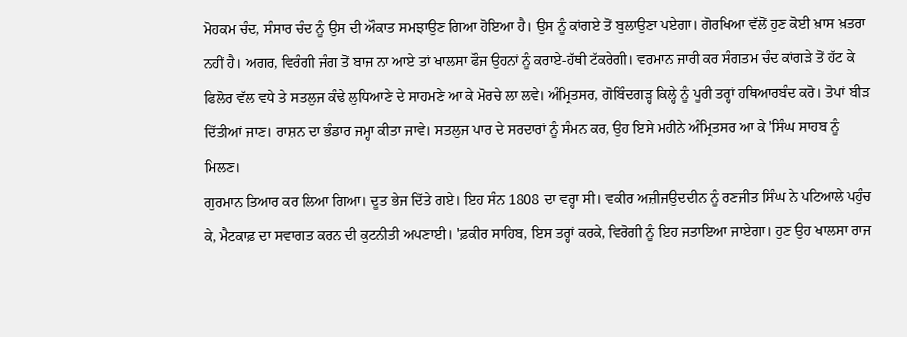ਮੋਹਕਮ ਚੰਦ, ਸੰਸਾਰ ਚੰਦ ਨੂੰ ਉਸ ਦੀ ਔਕਾਤ ਸਮਝਾਉਣ ਗਿਆ ਹੋਇਆ ਹੈ। ਉਸ ਨੂੰ ਕਾਂਗਏ ਤੋਂ ਬੁਲਾਉਣਾ ਪਏਗਾ। ਗੋਰਖਿਆ ਵੱਲੋਂ ਹੁਣ ਕੋਈ ਖ਼ਾਸ ਖ਼ਤਰਾ ਨਹੀਂ ਹੈ। ਅਗਰ, ਵਿਰੰਗੀ ਜੰਗ ਤੋਂ ਬਾਜ ਨਾ ਆਏ ਤਾਂ ਖਾਲਸਾ ਫੌਜ ਉਹਨਾਂ ਨੂੰ ਕਰਾਏ-ਹੱਥੀ ਟੱਕਰੇਗੀ। ਵਰਮਾਨ ਜਾਰੀ ਕਰ ਸੰਗਤਮ ਚੰਦ ਕਾਂਗੜੇ ਤੋਂ ਹੱਟ ਕੇ ਫਿਲੋਰ ਵੱਲ ਵਧੇ ਤੇ ਸਤਲੁਜ ਕੰਢੇ ਲੁਧਿਆਣੇ ਦੇ ਸਾਹਮਣੇ ਆ ਕੇ ਮੋਰਚੇ ਲਾ ਲਵੇ। ਅੰਮ੍ਰਿਤਸਰ, ਗੋਬਿੰਦਗੜ੍ਹ ਕਿਲ੍ਹੇ ਨੂੰ ਪੂਰੀ ਤਰ੍ਹਾਂ ਹਥਿਆਰਬੰਦ ਕਰੋ। ਤੋਪਾਂ ਬੀੜ ਦਿੱਤੀਆਂ ਜਾਣ। ਰਾਸ਼ਨ ਦਾ ਭੰਡਾਰ ਜਮ੍ਹਾ ਕੀਤਾ ਜਾਵੇ। ਸਤਲੁਜ ਪਾਰ ਦੇ ਸਰਦਾਰਾਂ ਨੂੰ ਸੰਮਨ ਕਰ, ਉਹ ਇਸੇ ਮਹੀਨੇ ਅੰਮ੍ਰਿਤਸਰ ਆ ਕੇ 'ਸਿੰਘ ਸਾਹਬ ਨੂੰ ਮਿਲਣ।
ਗੁਰਮਾਨ ਤਿਆਰ ਕਰ ਲਿਆ ਗਿਆ। ਦੂਤ ਭੇਜ ਦਿੱਤੇ ਗਏ। ਇਹ ਸੰਨ 1808 ਦਾ ਵਰ੍ਹਾ ਸੀ। ਵਕੀਰ ਅਜ਼ੀਜਉਦਦੀਨ ਨੂੰ ਰਣਜੀਤ ਸਿੰਘ ਨੇ ਪਟਿਆਲੇ ਪਹੁੰਚ ਕੇ, ਮੈਟਕਾਫ਼ ਦਾ ਸਵਾਗਤ ਕਰਨ ਦੀ ਕੁਟਨੀਤੀ ਅਪਣਾਈ। 'ਫ਼ਕੀਰ ਸਾਹਿਬ, ਇਸ ਤਰ੍ਹਾਂ ਕਰਕੇ, ਵਿਰੋਗੀ ਨੂੰ ਇਹ ਜਤਾਇਆ ਜਾਏਗਾ। ਹੁਣ ਉਹ ਖਾਲਸਾ ਰਾਜ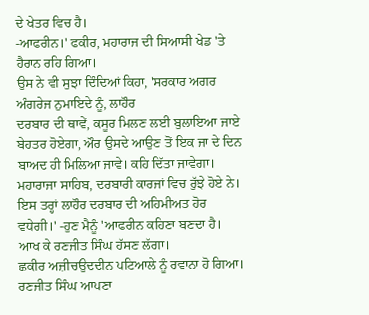ਦੇ ਖੇਤਰ ਵਿਚ ਹੈ।
-ਆਫਰੀਨ।' ਫਕੀਰ, ਮਹਾਰਾਜ ਦੀ ਸਿਆਸੀ ਖੇਡ 'ਤੇ ਹੈਰਾਨ ਰਹਿ ਗਿਆ।
ਉਸ ਨੇ ਵੀ ਸੁਝਾ ਦਿੰਦਿਆਂ ਕਿਹਾ, 'ਸਰਕਾਰ ਅਗਰ ਅੰਗਰੇਜ ਨੁਮਾਇਦੇ ਨੂੰ, ਲਾਹੌਰ
ਦਰਬਾਰ ਦੀ ਥਾਵੇਂ, ਕਸੂਰ ਮਿਲਣ ਲਈ ਬੁਲਾਇਆ ਜਾਏ ਬੇਹਤਰ ਹੋਏਗਾ, ਔਰ ਉਸਦੇ ਆਉਣ ਤੋਂ ਇਕ ਜਾ ਦੇ ਦਿਨ ਬਾਅਦ ਹੀ ਮਿਲਿਆ ਜਾਵੇ। ਕਹਿ ਦਿੱਤਾ ਜਾਵੇਗਾ।
ਮਹਾਰਾਜਾ ਸਾਹਿਬ, ਦਰਬਾਰੀ ਕਾਰਜਾਂ ਵਿਚ ਰੁੱਝੇ ਹੋਏ ਨੇ। ਇਸ ਤਰ੍ਹਾਂ ਲਾਹੌਰ ਦਰਬਾਰ ਦੀ ਅਹਿਮੀਅਤ ਹੋਰ ਵਧੇਗੀ।' -ਹੁਣ ਮੈਨੂੰ 'ਆਫਰੀਨ ਕਹਿਣਾ ਬਣਦਾ ਹੈ। ਆਖ ਕੇ ਰਣਜੀਤ ਸਿੰਘ ਹੱਸਣ ਲੱਗਾ।
ਛਕੀਰ ਅਜ਼ੀਚਉਦਦੀਨ ਪਟਿਆਲੇ ਨੂੰ ਰਵਾਨਾ ਹੋ ਗਿਆ। ਰਣਜੀਤ ਸਿੰਘ ਆਪਣਾ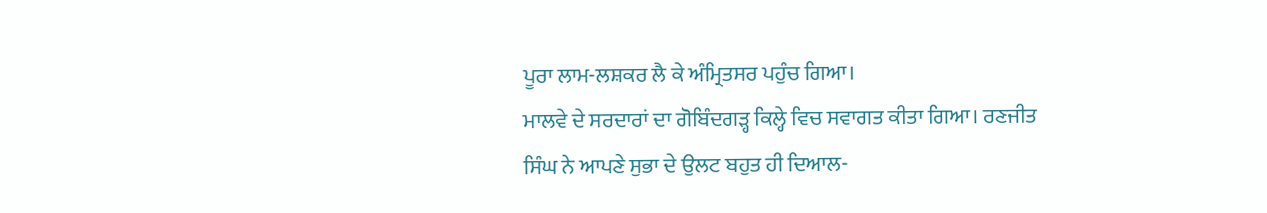ਪੂਰਾ ਲਾਮ-ਲਸ਼ਕਰ ਲੈ ਕੇ ਅੰਮ੍ਰਿਤਸਰ ਪਹੁੰਚ ਗਿਆ।
ਮਾਲਵੇ ਦੇ ਸਰਦਾਰਾਂ ਦਾ ਗੋਬਿੰਦਗੜ੍ਹ ਕਿਲ੍ਹੇ ਵਿਚ ਸਵਾਗਤ ਕੀਤਾ ਗਿਆ। ਰਣਜੀਤ ਸਿੰਘ ਨੇ ਆਪਣੇ ਸੁਭਾ ਦੇ ਉਲਟ ਬਹੁਤ ਹੀ ਦਿਆਲ-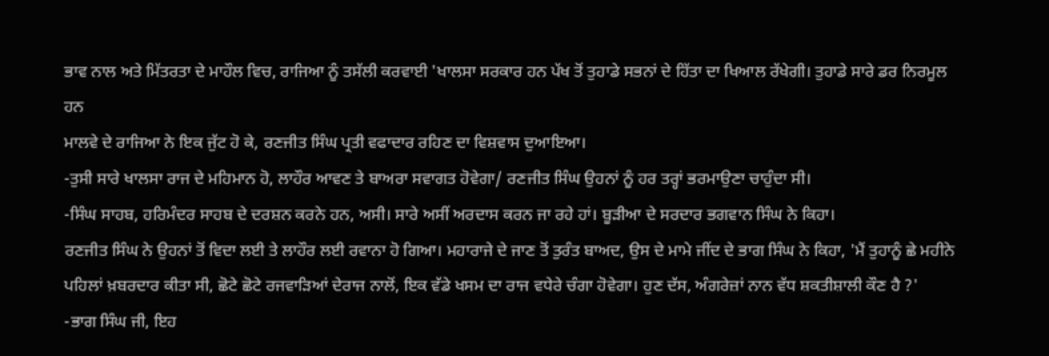ਭਾਵ ਨਾਲ ਅਤੇ ਮਿੱਤਰਤਾ ਦੇ ਮਾਹੌਲ ਵਿਚ, ਰਾਜਿਆ ਨੂੰ ਤਸੱਲੀ ਕਰਵਾਈ 'ਖਾਲਸਾ ਸਰਕਾਰ ਹਨ ਪੱਖ ਤੋਂ ਤੁਹਾਡੇ ਸਭਨਾਂ ਦੇ ਹਿੱਤਾ ਦਾ ਖਿਆਲ ਰੱਖੇਗੀ। ਤੁਹਾਡੇ ਸਾਰੇ ਡਰ ਨਿਰਮੂਲ ਹਨ
ਮਾਲਵੇ ਦੇ ਰਾਜਿਆ ਨੇ ਇਕ ਜੁੱਟ ਹੋ ਕੇ, ਰਣਜੀਤ ਸਿੰਘ ਪ੍ਰਤੀ ਵਫਾਦਾਰ ਰਹਿਣ ਦਾ ਵਿਸ਼ਵਾਸ ਦੁਆਇਆ।
-ਤੁਸੀ ਸਾਰੇ ਖਾਲਸਾ ਰਾਜ ਦੇ ਮਹਿਮਾਨ ਹੋ, ਲਾਹੌਰ ਆਵਣ ਤੇ ਬਾਅਰਾ ਸਵਾਗਤ ਹੋਵੇਗਾ/ ਰਣਜੀਤ ਸਿੰਘ ਉਹਨਾਂ ਨੂੰ ਹਰ ਤਰ੍ਹਾਂ ਭਰਮਾਉਣਾ ਚਾਹੁੰਦਾ ਸੀ।
-ਸਿੰਘ ਸਾਹਬ, ਹਰਿਮੰਦਰ ਸਾਹਬ ਦੇ ਦਰਸ਼ਨ ਕਰਨੇ ਹਨ, ਅਸੀ। ਸਾਰੇ ਅਸੀਂ ਅਰਦਾਸ ਕਰਨ ਜਾ ਰਹੇ ਹਾਂ। ਬੂੜੀਆ ਦੇ ਸਰਦਾਰ ਭਗਵਾਨ ਸਿੰਘ ਨੇ ਕਿਹਾ।
ਰਣਜੀਤ ਸਿੰਘ ਨੇ ਉਹਨਾਂ ਤੋਂ ਵਿਦਾ ਲਈ ਤੇ ਲਾਹੌਰ ਲਈ ਰਵਾਨਾ ਹੋ ਗਿਆ। ਮਹਾਰਾਜੇ ਦੇ ਜਾਣ ਤੋਂ ਤੁਰੰਤ ਬਾਅਦ, ਉਸ ਦੇ ਮਾਮੇ ਜੀਂਦ ਦੇ ਭਾਗ ਸਿੰਘ ਨੇ ਕਿਹਾ, 'ਮੈਂ ਤੁਹਾਨੂੰ ਛੇ ਮਹੀਨੇ ਪਹਿਲਾਂ ਖ਼ਬਰਦਾਰ ਕੀਤਾ ਸੀ, ਛੋਟੇ ਛੋਟੇ ਰਜਵਾੜਿਆਂ ਦੇਰਾਜ ਨਾਲੋਂ, ਇਕ ਵੱਡੇ ਖਸਮ ਦਾ ਰਾਜ ਵਧੇਰੇ ਚੰਗਾ ਹੋਵੇਗਾ। ਹੁਣ ਦੱਸ, ਅੰਗਰੇਜ਼ਾਂ ਨਾਨ ਵੱਧ ਸ਼ਕਤੀਸ਼ਾਲੀ ਕੌਣ ਹੈ ?'
-ਭਾਗ ਸਿੰਘ ਜੀ, ਇਹ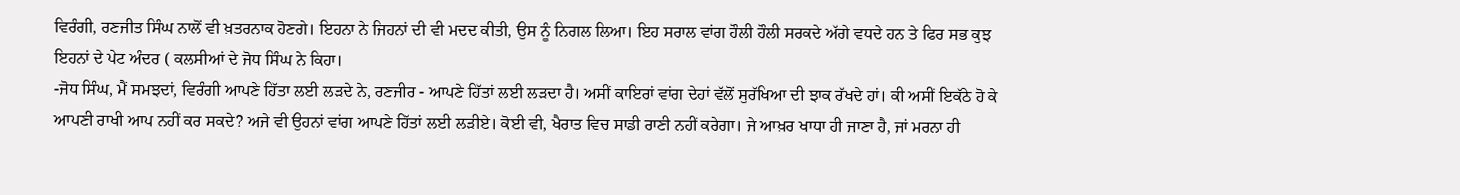ਵਿਰੰਗੀ, ਰਣਜੀਤ ਸਿੰਘ ਨਾਲੋਂ ਵੀ ਖ਼ਤਰਨਾਕ ਹੋਣਗੇ। ਇਹਨਾ ਨੇ ਜਿਹਨਾਂ ਦੀ ਵੀ ਮਦਦ ਕੀਤੀ, ਉਸ ਨੂੰ ਨਿਗਲ ਲਿਆ। ਇਹ ਸਰਾਲ ਵਾਂਗ ਹੌਲੀ ਹੌਲੀ ਸਰਕਦੇ ਅੱਗੇ ਵਧਦੇ ਹਨ ਤੇ ਫਿਰ ਸਭ ਕੁਝ ਇਹਨਾਂ ਦੇ ਪੇਟ ਅੰਦਰ ( ਕਲਸੀਆਂ ਦੇ ਜੋਧ ਸਿੰਘ ਨੇ ਕਿਹਾ।
-ਜੋਧ ਸਿੰਘ, ਮੈਂ ਸਮਝਦਾਂ, ਵਿਰੰਗੀ ਆਪਣੇ ਹਿੱਤਾ ਲਈ ਲੜਦੇ ਨੇ, ਰਣਜੀਰ - ਆਪਣੇ ਹਿੱਤਾਂ ਲਈ ਲੜਦਾ ਹੈ। ਅਸੀਂ ਕਾਇਰਾਂ ਵਾਂਗ ਦੇਹਾਂ ਵੱਲੋਂ ਸੁਰੱਖਿਆ ਦੀ ਝਾਕ ਰੱਖਦੇ ਹਾਂ। ਕੀ ਅਸੀਂ ਇਕੱਠੇ ਹੋ ਕੇ ਆਪਣੀ ਰਾਖੀ ਆਪ ਨਹੀਂ ਕਰ ਸਕਦੇ? ਅਜੇ ਵੀ ਉਹਨਾਂ ਵਾਂਗ ਆਪਣੇ ਹਿੱਤਾਂ ਲਈ ਲੜੀਏ। ਕੋਈ ਵੀ, ਖੈਰਾਤ ਵਿਚ ਸਾਡੀ ਰਾਣੀ ਨਹੀਂ ਕਰੇਗਾ। ਜੇ ਆਖ਼ਰ ਖਾਧਾ ਹੀ ਜਾਣਾ ਹੈ, ਜਾਂ ਮਰਨਾ ਹੀ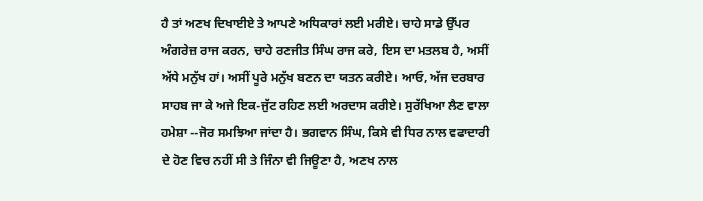ਹੈ ਤਾਂ ਅਣਖ ਦਿਖਾਈਏ ਤੇ ਆਪਣੇ ਅਧਿਕਾਰਾਂ ਲਈ ਮਰੀਏ। ਚਾਹੇ ਸਾਡੇ ਉੱਪਰ ਅੰਗਰੇਜ਼ ਰਾਜ ਕਰਨ, ਚਾਹੇ ਰਣਜੀਤ ਸਿੰਘ ਰਾਜ ਕਰੇ, ਇਸ ਦਾ ਮਤਲਬ ਹੈ, ਅਸੀਂ ਅੱਧੇ ਮਨੁੱਖ ਹਾਂ। ਅਸੀਂ ਪੂਰੇ ਮਨੁੱਖ ਬਣਨ ਦਾ ਯਤਨ ਕਰੀਏ। ਆਓ, ਅੱਜ ਦਰਬਾਰ ਸਾਹਬ ਜਾ ਕੇ ਅਜੇ ਇਕ-ਜੁੱਟ ਰਹਿਣ ਲਈ ਅਰਦਾਸ ਕਰੀਏ। ਸੁਰੱਖਿਆ ਲੈਣ ਵਾਲਾ ਹਮੇਸ਼ਾ --ਜੋਰ ਸਮਝਿਆ ਜਾਂਦਾ ਹੈ। ਭਗਵਾਨ ਸਿੰਘ, ਕਿਸੇ ਵੀ ਧਿਰ ਨਾਲ ਵਫਾਦਾਰੀ ਦੇ ਹੋਣ ਵਿਚ ਨਹੀਂ ਸੀ ਤੇ ਜਿੰਨਾ ਵੀ ਜਿਊਣਾ ਹੈ, ਅਣਖ ਨਾਲ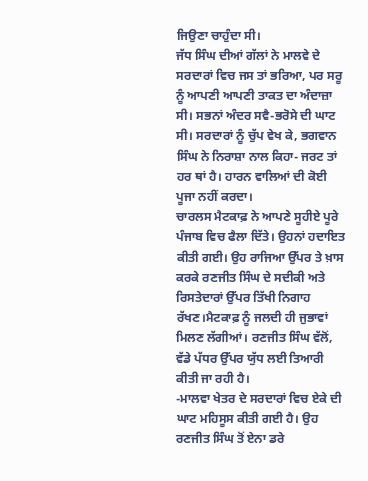ਜਿਉਣਾ ਚਾਹੁੰਦਾ ਸੀ।
ਜੱਧ ਸਿੰਘ ਦੀਆਂ ਗੱਲਾਂ ਨੇ ਮਾਲਵੇ ਦੇ ਸਰਦਾਰਾਂ ਵਿਚ ਜਸ ਤਾਂ ਭਰਿਆ, ਪਰ ਸਰੂ ਨੂੰ ਆਪਣੀ ਆਪਣੀ ਤਾਕਤ ਦਾ ਅੰਦਾਜ਼ਾ ਸੀ। ਸਭਨਾਂ ਅੰਦਰ ਸਵੈ-ਭਰੋਸੇ ਦੀ ਘਾਟ ਸੀ। ਸਰਦਾਰਾਂ ਨੂੰ ਚੁੱਪ ਵੇਖ ਕੇ, ਭਗਵਾਨ ਸਿੰਘ ਨੇ ਨਿਰਾਸ਼ਾ ਨਾਲ ਕਿਹਾ- ਜਰਟ ਤਾਂ ਹਰ ਥਾਂ ਹੈ। ਹਾਰਨ ਵਾਲਿਆਂ ਦੀ ਕੋਈ ਪੂਜਾ ਨਹੀਂ ਕਰਦਾ।
ਚਾਰਲਸ ਮੈਟਕਾਫ਼ ਨੇ ਆਪਣੇ ਸੂਹੀਏ ਪੂਰੇ ਪੰਜਾਬ ਵਿਚ ਫੈਲਾ ਦਿੱਤੇ। ਉਹਨਾਂ ਹਦਾਇਤ ਕੀਤੀ ਗਈ। ਉਹ ਰਾਜਿਆ ਉੱਪਰ ਤੇ ਖ਼ਾਸ ਕਰਕੇ ਰਣਜੀਤ ਸਿੰਘ ਦੇ ਸਦੀਕੀ ਅਤੇ ਰਿਸਤੇਦਾਰਾਂ ਉੱਪਰ ਤਿੱਖੀ ਨਿਗਾਹ ਰੱਖਣ।ਮੈਟਕਾਫ਼ ਨੂੰ ਜਲਦੀ ਹੀ ਜੁਭਾਵਾਂ ਮਿਲਣ ਲੱਗੀਆਂ। ਰਣਜੀਤ ਸਿੰਘ ਵੱਲੋਂ, ਵੱਡੇ ਪੱਧਰ ਉੱਪਰ ਯੁੱਧ ਲਈ ਤਿਆਰੀ ਕੀਤੀ ਜਾ ਰਹੀ ਹੈ।
-ਮਾਲਵਾ ਖੇਤਰ ਦੇ ਸਰਦਾਰਾਂ ਵਿਚ ਏਕੇ ਦੀ ਘਾਟ ਮਹਿਸੂਸ ਕੀਤੀ ਗਈ ਹੈ। ਉਹ ਰਣਜੀਤ ਸਿੰਘ ਤੋਂ ਏਨਾ ਡਰੇ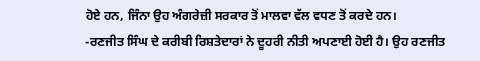ਹੋਏ ਹਨ, ਜਿੰਨਾ ਉਹ ਅੰਗਰੇਜ਼ੀ ਸਰਕਾਰ ਤੋਂ ਮਾਲਵਾ ਵੱਲ ਵਧਣ ਤੋਂ ਕਰਦੇ ਹਨ।
-ਰਣਜੀਤ ਸਿੰਘ ਦੇ ਕਰੀਬੀ ਰਿਸ਼ਤੇਦਾਰਾਂ ਨੇ ਦੂਹਰੀ ਨੀਤੀ ਅਪਣਾਈ ਹੋਈ ਹੈ। ਉਹ ਰਣਜੀਤ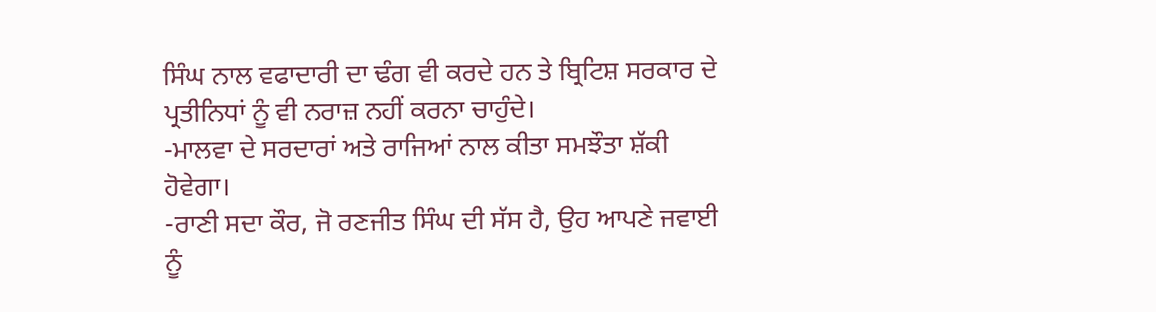ਸਿੰਘ ਨਾਲ ਵਫਾਦਾਰੀ ਦਾ ਢੰਗ ਵੀ ਕਰਦੇ ਹਨ ਤੇ ਬ੍ਰਿਟਿਸ਼ ਸਰਕਾਰ ਦੇ ਪ੍ਰਤੀਨਿਧਾਂ ਨੂੰ ਵੀ ਨਰਾਜ਼ ਨਹੀਂ ਕਰਨਾ ਚਾਹੁੰਦੇ।
-ਮਾਲਵਾ ਦੇ ਸਰਦਾਰਾਂ ਅਤੇ ਰਾਜਿਆਂ ਨਾਲ ਕੀਤਾ ਸਮਝੌਤਾ ਸ਼ੱਕੀ ਹੋਵੇਗਾ।
-ਰਾਣੀ ਸਦਾ ਕੌਰ, ਜੋ ਰਣਜੀਤ ਸਿੰਘ ਦੀ ਸੱਸ ਹੈ, ਉਹ ਆਪਣੇ ਜਵਾਈ ਨੂੰ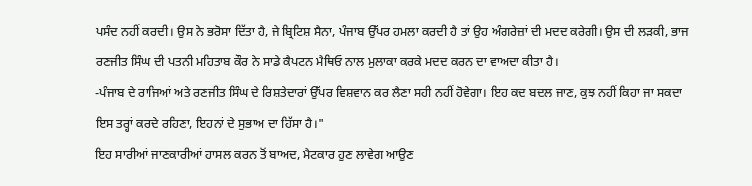ਪਸੰਦ ਨਹੀਂ ਕਰਦੀ। ਉਸ ਨੇ ਭਰੋਸਾ ਦਿੱਤਾ ਹੈ, ਜੇ ਬ੍ਰਿਟਿਸ਼ ਸੈਨਾ, ਪੰਜਾਬ ਉੱਪਰ ਹਮਲਾ ਕਰਦੀ ਹੈ ਤਾਂ ਉਹ ਅੰਗਰੇਜ਼ਾਂ ਦੀ ਮਦਦ ਕਰੇਗੀ। ਉਸ ਦੀ ਲੜਕੀ, ਭਾਜ ਰਣਜੀਤ ਸਿੰਘ ਦੀ ਪਤਨੀ ਮਹਿਤਾਬ ਕੌਰ ਨੇ ਸਾਡੇ ਕੈਪਟਨ ਮੈਥਿਓ ਨਾਲ ਮੁਲਾਕਾ ਕਰਕੇ ਮਦਦ ਕਰਨ ਦਾ ਵਾਅਦਾ ਕੀਤਾ ਹੈ।
-ਪੰਜਾਬ ਦੇ ਰਾਜਿਆਂ ਅਤੇ ਰਣਜੀਤ ਸਿੰਘ ਦੇ ਰਿਸ਼ਤੇਦਾਰਾਂ ਉੱਪਰ ਵਿਸ਼ਵਾਨ ਕਰ ਲੈਣਾ ਸਹੀ ਨਹੀਂ ਹੋਵੇਗਾ। ਇਹ ਕਦ ਬਦਲ ਜਾਣ, ਕੁਝ ਨਹੀਂ ਕਿਹਾ ਜਾ ਸਕਦਾ ਇਸ ਤਰ੍ਹਾਂ ਕਰਦੇ ਰਹਿਣਾ, ਇਹਨਾਂ ਦੇ ਸੁਭਾਅ ਦਾ ਹਿੱਸਾ ਹੈ।"
ਇਹ ਸਾਰੀਆਂ ਜਾਣਕਾਰੀਆਂ ਹਾਸਲ ਕਰਨ ਤੋਂ ਬਾਅਦ, ਮੈਟਕਾਰ ਹੁਣ ਲਾਵੇਗ ਆਉਣ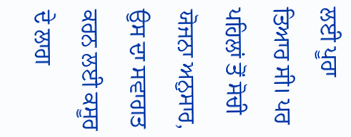ਲਈ ਪੂਰਾ ਤਿਆਰ ਸੀ। ਪਰ ਪਹਿਲਾਂ ਤੋਂ ਸੋਚੀ ਯੋਜਨਾ ਅਨੁਸਾਰ, ਉਸ ਦਾ ਸਵਾਗਤ ਕਰਨ ਲਈ ਕਸੂਰ ਦੇ ਲਾਗ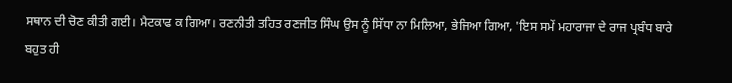ਸਥਾਨ ਦੀ ਚੋਣ ਕੀਤੀ ਗਈ। ਮੈਟਕਾਫ ਕ ਗਿਆ। ਰਣਨੀਤੀ ਤਹਿਤ ਰਣਜੀਤ ਸਿੰਘ ਉਸ ਨੂੰ ਸਿੱਧਾ ਨਾ ਮਿਲਿਆ, ਭੇਜਿਆ ਗਿਆ, 'ਇਸ ਸਮੇਂ ਮਹਾਰਾਜਾ ਦੇ ਰਾਜ ਪ੍ਰਬੰਧ ਬਾਰੇ ਬਹੁਤ ਹੀ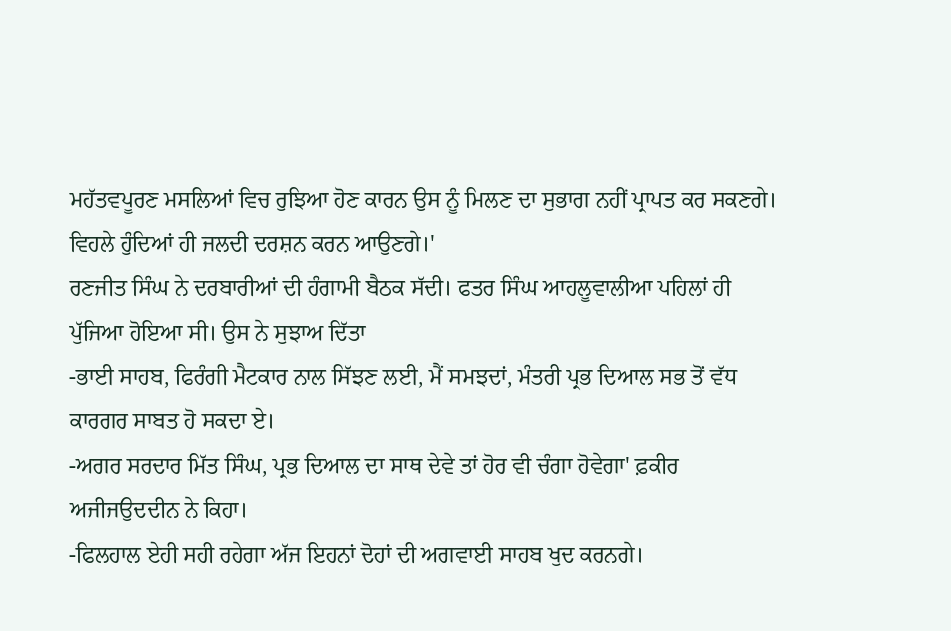ਮਹੱਤਵਪੂਰਣ ਮਸਲਿਆਂ ਵਿਚ ਰੁਝਿਆ ਹੋਣ ਕਾਰਨ ਉਸ ਨੂੰ ਮਿਲਣ ਦਾ ਸੁਭਾਗ ਨਹੀਂ ਪ੍ਰਾਪਤ ਕਰ ਸਕਣਗੇ। ਵਿਹਲੇ ਹੁੰਦਿਆਂ ਹੀ ਜਲਦੀ ਦਰਸ਼ਨ ਕਰਨ ਆਉਣਗੇ।'
ਰਣਜੀਤ ਸਿੰਘ ਨੇ ਦਰਬਾਰੀਆਂ ਦੀ ਹੰਗਾਮੀ ਬੈਠਕ ਸੱਦੀ। ਫਤਰ ਸਿੰਘ ਆਹਲੂਵਾਲੀਆ ਪਹਿਲਾਂ ਹੀ ਪੁੱਜਿਆ ਹੋਇਆ ਸੀ। ਉਸ ਨੇ ਸੁਝਾਅ ਦਿੱਤਾ
-ਭਾਈ ਸਾਹਬ, ਫਿਰੰਗੀ ਮੈਟਕਾਰ ਨਾਲ ਸਿੱਝਣ ਲਈ, ਮੈਂ ਸਮਝਦਾਂ, ਮੰਤਰੀ ਪ੍ਰਭ ਦਿਆਲ ਸਭ ਤੋਂ ਵੱਧ ਕਾਰਗਰ ਸਾਬਤ ਹੋ ਸਕਦਾ ਏ।
-ਅਗਰ ਸਰਦਾਰ ਮਿੱਤ ਸਿੰਘ, ਪ੍ਰਭ ਦਿਆਲ ਦਾ ਸਾਥ ਦੇਵੇ ਤਾਂ ਹੋਰ ਵੀ ਚੰਗਾ ਹੋਵੇਗਾ' ਫ਼ਕੀਰ ਅਜੀਜਉਦਦੀਨ ਨੇ ਕਿਹਾ।
-ਫਿਲਹਾਲ ਏਹੀ ਸਹੀ ਰਹੇਗਾ ਅੱਜ ਇਹਨਾਂ ਦੋਹਾਂ ਦੀ ਅਗਵਾਈ ਸਾਹਬ ਖੁਦ ਕਰਨਗੇ।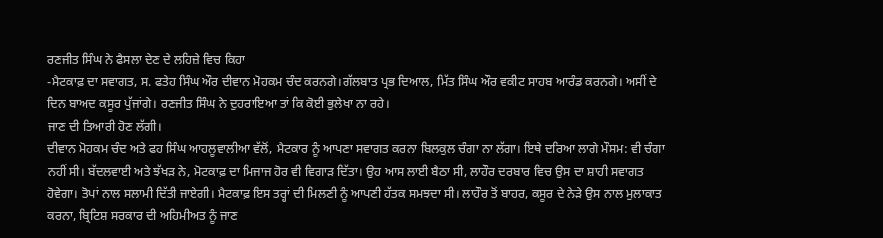ਰਣਜੀਤ ਸਿੰਘ ਨੇ ਫੈਸਲਾ ਦੇਣ ਦੇ ਲਹਿਜ਼ੇ ਵਿਚ ਕਿਹਾ
-ਮੈਟਕਾਫ਼ ਦਾ ਸਵਾਗਤ, ਸ. ਫਤੇਹ ਸਿੰਘ ਔਰ ਦੀਵਾਨ ਮੋਹਕਮ ਚੰਦ ਕਰਨਗੇ।ਗੱਲਬਾਤ ਪ੍ਰਭ ਦਿਆਲ, ਮਿੱਤ ਸਿੰਘ ਔਰ ਵਕੀਟ ਸਾਹਬ ਆਰੰਡ ਕਰਨਗੇ। ਅਸੀਂ ਦੇ ਦਿਨ ਬਾਅਦ ਕਸੂਰ ਪੁੱਜਾਂਗੇ। ਰਣਜੀਤ ਸਿੰਘ ਨੇ ਦੁਹਰਾਇਆ ਤਾਂ ਕਿ ਕੋਈ ਭੁਲੇਖਾ ਨਾ ਰਹੇ।
ਜਾਣ ਦੀ ਤਿਆਰੀ ਹੋਣ ਲੱਗੀ।
ਦੀਵਾਨ ਮੋਹਕਮ ਚੰਦ ਅਤੇ ਫਹ ਸਿੰਘ ਆਹਲੂਵਾਲੀਆ ਵੱਲੋਂ, ਮੈਟਕਾਰ ਨੂੰ ਆਪਣਾ ਸਵਾਗਤ ਕਰਨਾ ਬਿਲਕੁਲ ਚੰਗਾ ਨਾ ਲੱਗਾ। ਇਥੇ ਦਰਿਆ ਲਾਗੇ ਮੌਸਮ: ਵੀ ਚੰਗਾ ਨਹੀਂ ਸੀ। ਬੱਦਲਵਾਈ ਅਤੇ ਝੱਖੜ ਨੇ, ਮੋਟਕਾਫ਼ ਦਾ ਮਿਜਾਜ ਹੋਰ ਵੀ ਵਿਗਾੜ ਦਿੱਤਾ। ਉਹ ਆਸ ਲਾਈ ਬੈਠਾ ਸੀ, ਲਾਹੌਰ ਦਰਬਾਰ ਵਿਚ ਉਸ ਦਾ ਸ਼ਾਹੀ ਸਵਾਗਤ ਹੋਵੇਗਾ। ਤੋਪਾਂ ਨਾਲ ਸਲਾਮੀ ਦਿੱਤੀ ਜਾਏਗੀ। ਮੈਟਕਾਫ਼ ਇਸ ਤਰ੍ਹਾਂ ਦੀ ਮਿਲਣੀ ਨੂੰ ਆਪਣੀ ਹੱਤਕ ਸਮਝਦਾ ਸੀ। ਲਾਹੌਰ ਤੋਂ ਬਾਹਰ, ਕਸੂਰ ਦੇ ਨੇੜੇ ਉਸ ਨਾਲ ਮੁਲਾਕਾਤ ਕਰਨਾ, ਬ੍ਰਿਟਿਸ਼ ਸਰਕਾਰ ਦੀ ਅਹਿਮੀਅਤ ਨੂੰ ਜਾਣ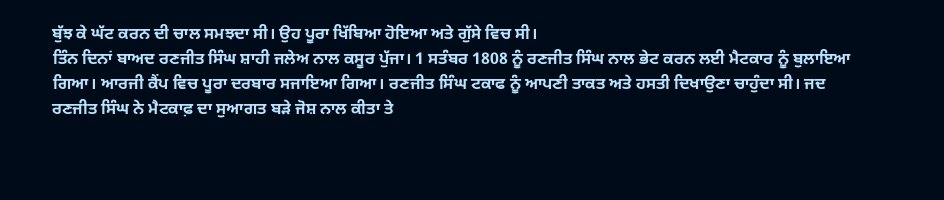ਬੁੱਝ ਕੇ ਘੱਟ ਕਰਨ ਦੀ ਚਾਲ ਸਮਝਦਾ ਸੀ। ਉਹ ਪੂਰਾ ਖਿੱਬਿਆ ਹੋਇਆ ਅਤੇ ਗੁੱਸੇ ਵਿਚ ਸੀ।
ਤਿੰਨ ਦਿਨਾਂ ਬਾਅਦ ਰਣਜੀਤ ਸਿੰਘ ਸ਼ਾਹੀ ਜਲੇਅ ਨਾਲ ਕਸੂਰ ਪੁੱਜਾ। 1 ਸਤੰਬਰ 1808 ਨੂੰ ਰਣਜੀਤ ਸਿੰਘ ਨਾਲ ਭੇਟ ਕਰਨ ਲਈ ਮੈਟਕਾਰ ਨੂੰ ਬੁਲਾਇਆ ਗਿਆ। ਆਰਜੀ ਕੈਂਪ ਵਿਚ ਪੂਰਾ ਦਰਬਾਰ ਸਜਾਇਆ ਗਿਆ। ਰਣਜੀਤ ਸਿੰਘ ਟਕਾਫ ਨੂੰ ਆਪਣੀ ਤਾਕਤ ਅਤੇ ਹਸਤੀ ਦਿਖਾਉਣਾ ਚਾਹੁੰਦਾ ਸੀ। ਜਦ ਰਣਜੀਤ ਸਿੰਘ ਨੇ ਮੈਟਕਾਫ਼ ਦਾ ਸੁਆਗਤ ਬੜੇ ਜੋਸ਼ ਨਾਲ ਕੀਤਾ ਤੇ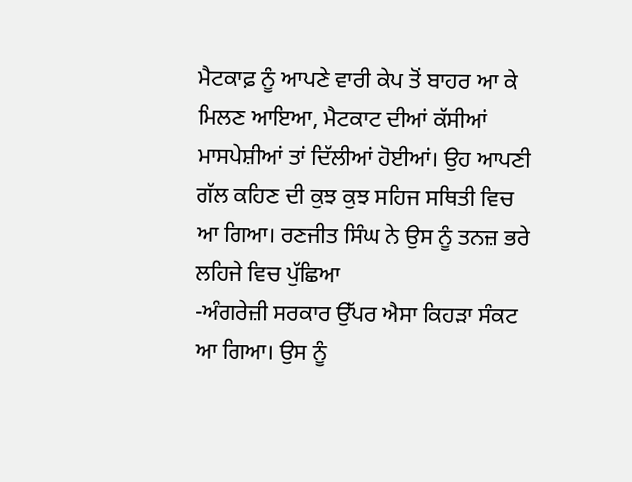ਮੈਟਕਾਫ਼ ਨੂੰ ਆਪਣੇ ਵਾਰੀ ਕੇਪ ਤੋਂ ਬਾਹਰ ਆ ਕੇ ਮਿਲਣ ਆਇਆ, ਮੈਟਕਾਟ ਦੀਆਂ ਕੱਸੀਆਂ ਮਾਸਪੇਸ਼ੀਆਂ ਤਾਂ ਦਿੱਲੀਆਂ ਹੋਈਆਂ। ਉਹ ਆਪਣੀ ਗੱਲ ਕਹਿਣ ਦੀ ਕੁਝ ਕੁਝ ਸਹਿਜ ਸਥਿਤੀ ਵਿਚ ਆ ਗਿਆ। ਰਣਜੀਤ ਸਿੰਘ ਨੇ ਉਸ ਨੂੰ ਤਨਜ਼ ਭਰੇ ਲਹਿਜੇ ਵਿਚ ਪੁੱਛਿਆ
-ਅੰਗਰੇਜ਼ੀ ਸਰਕਾਰ ਉੱਪਰ ਐਸਾ ਕਿਹੜਾ ਸੰਕਟ ਆ ਗਿਆ। ਉਸ ਨੂੰ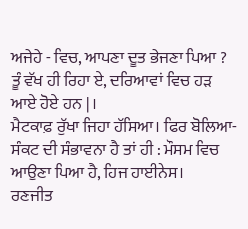ਅਜੇਹੇ - ਵਿਚ, ਆਪਣਾ ਦੂਤ ਭੇਜਣਾ ਪਿਆ ? ਤੂੰ ਵੱਖ ਹੀ ਰਿਹਾ ਏ, ਦਰਿਆਵਾਂ ਵਿਚ ਹੜ ਆਏ ਹੋਏ ਹਨ |।
ਮੈਟਕਾਫ਼ ਰੁੱਖਾ ਜਿਹਾ ਹੱਸਿਆ। ਫਿਰ ਬੋਲਿਆ- ਸੰਕਟ ਦੀ ਸੰਭਾਵਨਾ ਹੈ ਤਾਂ ਹੀ : ਮੌਸਮ ਵਿਚ ਆਉਣਾ ਪਿਆ ਹੈ, ਹਿਜ ਹਾਈਨੇਸ।
ਰਣਜੀਤ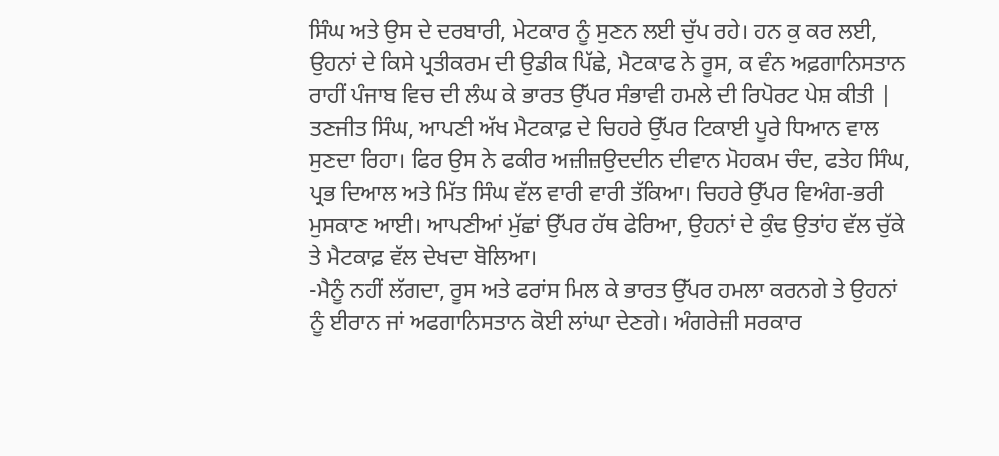ਸਿੰਘ ਅਤੇ ਉਸ ਦੇ ਦਰਬਾਰੀ, ਮੇਟਕਾਰ ਨੂੰ ਸੁਣਨ ਲਈ ਚੁੱਪ ਰਹੇ। ਹਨ ਕੁ ਕਰ ਲਈ, ਉਹਨਾਂ ਦੇ ਕਿਸੇ ਪ੍ਰਤੀਕਰਮ ਦੀ ਉਡੀਕ ਪਿੱਛੇ, ਮੈਟਕਾਫ ਨੇ ਰੂਸ, ਕ ਵੰਨ ਅਫ਼ਗਾਨਿਸਤਾਨ ਰਾਹੀਂ ਪੰਜਾਬ ਵਿਚ ਦੀ ਲੰਘ ਕੇ ਭਾਰਤ ਉੱਪਰ ਸੰਭਾਵੀ ਹਮਲੇ ਦੀ ਰਿਪੋਰਟ ਪੇਸ਼ ਕੀਤੀ |
ਤਣਜੀਤ ਸਿੰਘ, ਆਪਣੀ ਅੱਖ ਮੈਟਕਾਫ਼ ਦੇ ਚਿਹਰੇ ਉੱਪਰ ਟਿਕਾਈ ਪੂਰੇ ਧਿਆਨ ਵਾਲ ਸੁਣਦਾ ਰਿਹਾ। ਫਿਰ ਉਸ ਨੇ ਫਕੀਰ ਅਜ਼ੀਜ਼ਉਦਦੀਨ ਦੀਵਾਨ ਮੋਹਕਮ ਚੰਦ, ਫਤੇਹ ਸਿੰਘ, ਪ੍ਰਭ ਦਿਆਲ ਅਤੇ ਮਿੱਤ ਸਿੰਘ ਵੱਲ ਵਾਰੀ ਵਾਰੀ ਤੱਕਿਆ। ਚਿਹਰੇ ਉੱਪਰ ਵਿਅੰਗ-ਭਰੀ ਮੁਸਕਾਣ ਆਈ। ਆਪਣੀਆਂ ਮੁੱਛਾਂ ਉੱਪਰ ਹੱਥ ਫੇਰਿਆ, ਉਹਨਾਂ ਦੇ ਕੁੰਢ ਉਤਾਂਹ ਵੱਲ ਚੁੱਕੇ ਤੇ ਮੈਟਕਾਫ਼ ਵੱਲ ਦੇਖਦਾ ਬੋਲਿਆ।
-ਮੈਨੂੰ ਨਹੀਂ ਲੱਗਦਾ, ਰੂਸ ਅਤੇ ਫਰਾਂਸ ਮਿਲ ਕੇ ਭਾਰਤ ਉੱਪਰ ਹਮਲਾ ਕਰਨਗੇ ਤੇ ਉਹਨਾਂ ਨੂੰ ਈਰਾਨ ਜਾਂ ਅਫਗਾਨਿਸਤਾਨ ਕੋਈ ਲਾਂਘਾ ਦੇਣਗੇ। ਅੰਗਰੇਜ਼ੀ ਸਰਕਾਰ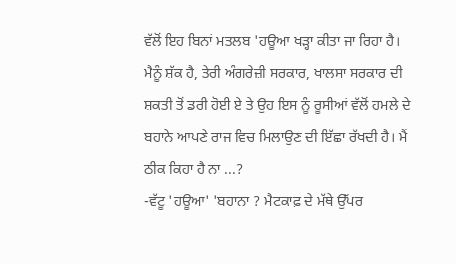ਵੱਲੋਂ ਇਹ ਬਿਨਾਂ ਮਤਲਬ 'ਹਊਆ ਖੜ੍ਹਾ ਕੀਤਾ ਜਾ ਰਿਹਾ ਹੈ। ਮੈਨੂੰ ਸ਼ੱਕ ਹੈ, ਤੇਰੀ ਅੰਗਰੇਜ਼ੀ ਸਰਕਾਰ, ਖਾਲਸਾ ਸਰਕਾਰ ਦੀ ਸ਼ਕਤੀ ਤੋਂ ਡਰੀ ਹੋਈ ਏ ਤੇ ਉਹ ਇਸ ਨੂੰ ਰੂਸੀਆਂ ਵੱਲੋਂ ਹਮਲੇ ਦੇ ਬਹਾਨੇ ਆਪਣੇ ਰਾਜ ਵਿਚ ਮਿਲਾਉਣ ਦੀ ਇੱਛਾ ਰੱਖਦੀ ਹੈ। ਮੈਂ ਠੀਕ ਕਿਹਾ ਹੈ ਨਾ ...?
-ਵੱਟੂ 'ਹਊਆ' 'ਬਹਾਨਾ ? ਮੈਟਕਾਫ਼ ਦੇ ਮੱਥੇ ਉੱਪਰ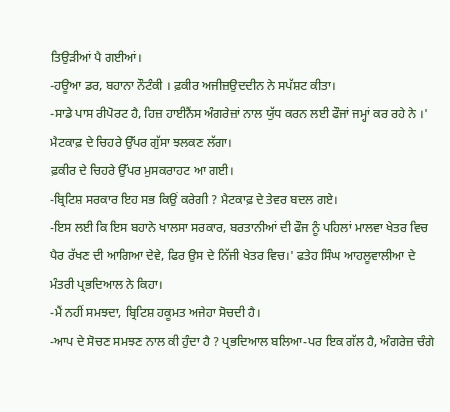ਤਿਉੜੀਆਂ ਪੈ ਗਈਆਂ।
-ਹਊਆ ਡਰ, ਬਹਾਨਾ ਨੌਟੰਕੀ । ਫ਼ਕੀਰ ਅਜੀਜ਼ਉਦਦੀਨ ਨੇ ਸਪੱਸ਼ਟ ਕੀਤਾ।
-ਸਾਡੇ ਪਾਸ ਰੀਪੋਰਟ ਹੈ, ਹਿਜ਼ ਹਾਈਨੈਂਸ ਅੰਗਰੇਜ਼ਾਂ ਨਾਲ ਯੁੱਧ ਕਰਨ ਲਈ ਫੌਜਾਂ ਜਮ੍ਹਾਂ ਕਰ ਰਹੇ ਨੇ ।' ਮੈਟਕਾਫ਼ ਦੇ ਚਿਹਰੇ ਉੱਪਰ ਗੁੱਸਾ ਝਲਕਣ ਲੱਗਾ।
ਫ਼ਕੀਰ ਦੇ ਚਿਹਰੇ ਉੱਪਰ ਮੁਸਕਰਾਹਟ ਆ ਗਈ।
-ਬ੍ਰਿਟਿਸ਼ ਸਰਕਾਰ ਇਹ ਸਭ ਕਿਉਂ ਕਰੇਗੀ ? ਮੈਟਕਾਫ਼ ਦੇ ਤੇਵਰ ਬਦਲ ਗਏ।
-ਇਸ ਲਈ ਕਿ ਇਸ ਬਹਾਨੇ ਖਾਲਸਾ ਸਰਕਾਰ, ਬਰਤਾਨੀਆਂ ਦੀ ਫੌਜ ਨੂੰ ਪਹਿਲਾਂ ਮਾਲਵਾ ਖੇਤਰ ਵਿਚ ਪੈਰ ਰੱਖਣ ਦੀ ਆਗਿਆ ਦੇਵੇ, ਫਿਰ ਉਸ ਦੇ ਨਿੱਜੀ ਖੇਤਰ ਵਿਚ।' ਫਤੇਹ ਸਿੰਘ ਆਹਲੂਵਾਲੀਆ ਦੇ ਮੰਤਰੀ ਪ੍ਰਭਦਿਆਲ ਨੇ ਕਿਹਾ।
-ਮੈਂ ਨਹੀਂ ਸਮਝਦਾ, ਬ੍ਰਿਟਿਸ਼ ਹਕੂਮਤ ਅਜੇਹਾ ਸੋਚਦੀ ਹੈ।
-ਆਪ ਦੇ ਸੋਚਣ ਸਮਝਣ ਨਾਲ ਕੀ ਹੁੰਦਾ ਹੈ ? ਪ੍ਰਭਦਿਆਲ ਬਲਿਆ-ਪਰ ਇਕ ਗੱਲ ਹੈ, ਅੰਗਰੇਜ਼ ਚੰਗੇ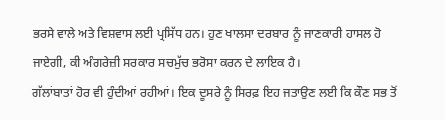ਭਰਸੇ ਵਾਲੇ ਅਤੇ ਵਿਸ਼ਵਾਸ ਲਈ ਪ੍ਰਸਿੱਧ ਹਨ। ਹੁਣ ਖਾਲਸਾ ਦਰਬਾਰ ਨੂੰ ਜਾਣਕਾਰੀ ਹਾਸਲ ਹੋ ਜਾਏਗੀ, ਕੀ ਅੰਗਰੇਜ਼ੀ ਸਰਕਾਰ ਸਚਮੁੱਚ ਭਰੋਸਾ ਕਰਨ ਦੇ ਲਾਇਕ ਹੈ।
ਗੱਲਾਂਬਾਤਾਂ ਹੋਰ ਵੀ ਹੁੰਦੀਆਂ ਰਹੀਆਂ। ਇਕ ਦੂਸਰੇ ਨੂੰ ਸਿਰਫ਼ ਇਹ ਜਤਾਉਣ ਲਈ ਕਿ ਕੌਣ ਸਭ ਤੋਂ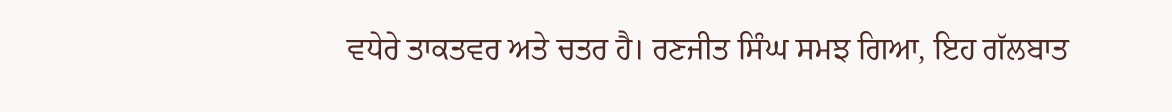ਵਧੇਰੇ ਤਾਕਤਵਰ ਅਤੇ ਚਤਰ ਹੈ। ਰਣਜੀਤ ਸਿੰਘ ਸਮਝ ਗਿਆ, ਇਹ ਗੱਲਬਾਤ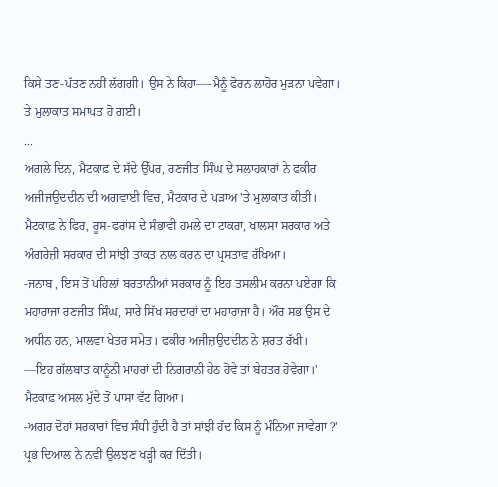ਕਿਸੇ ਤਣ-ਪੱਤਣ ਨਹੀਂ ਲੱਗਗੀ। ਉਸ ਨੇ ਕਿਹਾ—-ਮੈਨੂੰ ਫੋਰਨ ਲਾਹੋਰ ਮੁੜਨਾ ਪਵੇਗਾ। ਤੇ ਮੁਲਾਕਾਤ ਸਮਾਪਤ ਹੋ ਗਈ।
...
ਅਗਲੇ ਦਿਨ, ਮੈਟਕਾਫ਼ ਦੇ ਸੱਦੇ ਉੱਪਰ, ਰਣਜੀਤ ਸਿੰਘ ਦੇ ਸਲਾਹਕਾਰਾਂ ਨੇ ਫਕੀਰ ਅਜੀਜਉਦਦੀਨ ਦੀ ਅਗਵਾਈ ਵਿਚ, ਮੈਟਕਾਰ ਦੇ ਪੜਾਅ 'ਤੇ ਮੁਲਾਕਾਤ ਕੀਤੀ। ਮੈਟਕਾਫ਼ ਨੇ ਫਿਰ, ਰੂਸ-ਫਰਾਂਸ ਦੇ ਸੰਭਾਵੀ ਹਮਲੇ ਦਾ ਟਾਕਰਾ, ਖਾਲਸਾ ਸਰਕਾਰ ਅਤੇ ਅੰਗਰੇਜ਼ੀ ਸਰਕਾਰ ਦੀ ਸਾਂਝੀ ਤਾਕਤ ਨਾਲ ਕਰਨ ਦਾ ਪ੍ਰਸਤਾਵ ਰੱਖਿਆ।
-ਜਨਾਬ , ਇਸ ਤੋਂ ਪਹਿਲਾਂ ਬਰਤਾਨੀਆਂ ਸਰਕਾਰ ਨੂੰ ਇਹ ਤਸਲੀਮ ਕਰਨਾ ਪਏਗਾ ਕਿ ਮਹਾਰਾਜਾ ਰਣਜੀਤ ਸਿੰਘ, ਸਾਰੇ ਸਿੱਖ ਸਰਦਾਰਾਂ ਦਾ ਮਹਾਰਾਜਾ ਹੈ। ਔਰ ਸਭ ਉਸ ਦੇ ਅਧੀਨ ਹਨ, ਮਾਲਵਾ ਖੇਤਰ ਸਮੇਤ। ਫਕੀਰ ਅਜੀਜ਼ਉਦਦੀਨ ਨੇ ਸ਼ਰਤ ਰੱਖੀ।
—ਇਹ ਗੱਲਬਾਤ ਕਾਨੂੰਨੀ ਮਾਹਰਾਂ ਦੀ ਨਿਗਰਾਨੀ ਹੇਠ ਹੋਵੇ ਤਾਂ ਬੇਹਤਰ ਹੋਵੇਗਾ।' ਮੈਟਕਾਫ਼ ਅਸਲ ਮੁੱਦੇ ਤੋਂ ਪਾਸਾ ਵੱਟ ਗਿਆ।
-ਅਗਰ ਦੋਹਾਂ ਸਰਕਾਰਾਂ ਵਿਚ ਸੰਧੀ ਹੁੰਦੀ ਹੈ ਤਾਂ ਸਾਂਝੀ ਹੱਦ ਕਿਸ ਨੂੰ ਮੰਨਿਆ ਜਾਵੇਗਾ ?' ਪ੍ਰਭ ਦਿਆਲ ਨੇ ਨਵੀਂ ਉਲਝਣ ਖੜ੍ਹੀ ਕਰ ਦਿੱਤੀ।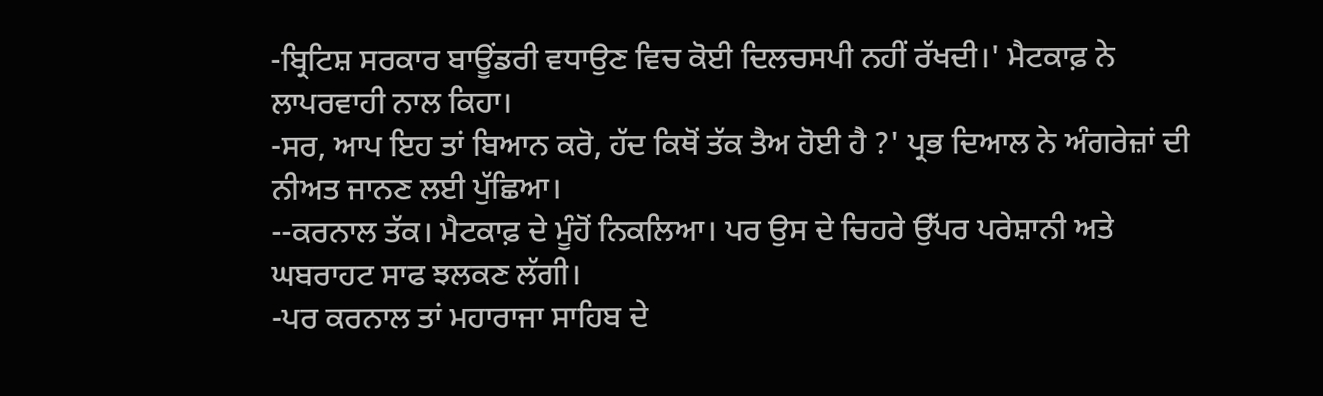-ਬ੍ਰਿਟਿਸ਼ ਸਰਕਾਰ ਬਾਊਂਡਰੀ ਵਧਾਉਣ ਵਿਚ ਕੋਈ ਦਿਲਚਸਪੀ ਨਹੀਂ ਰੱਖਦੀ।' ਮੈਟਕਾਫ਼ ਨੇ ਲਾਪਰਵਾਹੀ ਨਾਲ ਕਿਹਾ।
-ਸਰ, ਆਪ ਇਹ ਤਾਂ ਬਿਆਨ ਕਰੋ, ਹੱਦ ਕਿਥੋਂ ਤੱਕ ਤੈਅ ਹੋਈ ਹੈ ?' ਪ੍ਰਭ ਦਿਆਲ ਨੇ ਅੰਗਰੇਜ਼ਾਂ ਦੀ ਨੀਅਤ ਜਾਨਣ ਲਈ ਪੁੱਛਿਆ।
--ਕਰਨਾਲ ਤੱਕ। ਮੈਟਕਾਫ਼ ਦੇ ਮੂੰਹੋਂ ਨਿਕਲਿਆ। ਪਰ ਉਸ ਦੇ ਚਿਹਰੇ ਉੱਪਰ ਪਰੇਸ਼ਾਨੀ ਅਤੇ ਘਬਰਾਹਟ ਸਾਫ ਝਲਕਣ ਲੱਗੀ।
-ਪਰ ਕਰਨਾਲ ਤਾਂ ਮਹਾਰਾਜਾ ਸਾਹਿਬ ਦੇ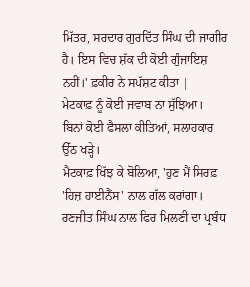ਮਿੱਤਰ, ਸਰਦਾਰ ਗੁਰਦਿੱਤ ਸਿੰਘ ਦੀ ਜਾਗੀਰ ਹੈ। ਇਸ ਵਿਚ ਸ਼ੱਕ ਦੀ ਕੋਈ ਗੁੰਜਾਇਸ਼ ਨਹੀਂ।' ਫ਼ਕੀਰ ਨੇ ਸਪੱਸ਼ਟ ਕੀਤਾ |
ਮੇਟਕਾਫ਼ ਨੂੰ ਕੋਈ ਜਵਾਬ ਨਾ ਸੁੱਝਿਆ।
ਬਿਨਾਂ ਕੋਈ ਫੈਸਲਾ ਕੀਤਿਆਂ, ਸਲਾਹਕਾਰ ਉੱਠ ਖੜ੍ਹੇ।
ਮੈਟਕਾਫ਼ ਖਿੱਝ ਕੇ ਬੋਲਿਆ, 'ਹੁਣ ਮੈਂ ਸਿਰਫ਼ 'ਹਿਜ਼ ਹਾਈਨੈਂਸ' ਨਾਲ ਗੱਲ ਕਰਾਂਗਾ।
ਰਣਜੀਤ ਸਿੰਘ ਨਾਲ ਫਿਰ ਮਿਲਣੀ ਦਾ ਪ੍ਰਬੰਧ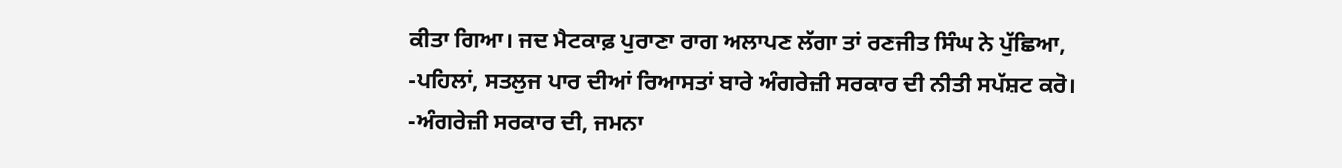ਕੀਤਾ ਗਿਆ। ਜਦ ਮੈਟਕਾਫ਼ ਪੁਰਾਣਾ ਰਾਗ ਅਲਾਪਣ ਲੱਗਾ ਤਾਂ ਰਣਜੀਤ ਸਿੰਘ ਨੇ ਪੁੱਛਿਆ,
-ਪਹਿਲਾਂ, ਸਤਲੁਜ ਪਾਰ ਦੀਆਂ ਰਿਆਸਤਾਂ ਬਾਰੇ ਅੰਗਰੇਜ਼ੀ ਸਰਕਾਰ ਦੀ ਨੀਤੀ ਸਪੱਸ਼ਟ ਕਰੋ।
-ਅੰਗਰੇਜ਼ੀ ਸਰਕਾਰ ਦੀ, ਜਮਨਾ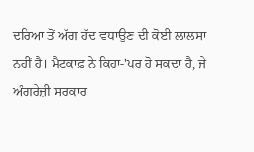ਦਰਿਆ ਤੋਂ ਅੱਗ ਹੱਦ ਵਧਾਉਣ ਦੀ ਕੋਈ ਲਾਲਸਾ ਨਹੀਂ ਹੈ। ਮੈਟਕਾਫ਼ ਨੇ ਕਿਹਾ-'ਪਰ ਹੋ ਸਕਦਾ ਹੈ, ਜੇ ਅੰਗਰੇਜ਼ੀ ਸਰਕਾਰ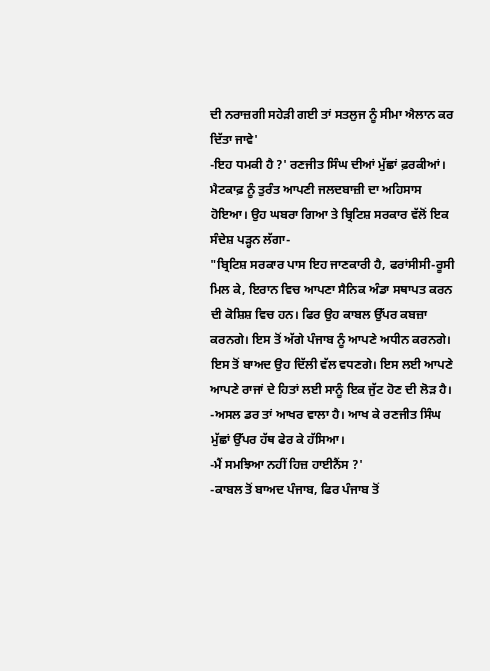ਦੀ ਨਰਾਜ਼ਗੀ ਸਹੇੜੀ ਗਈ ਤਾਂ ਸਤਲੁਜ ਨੂੰ ਸੀਮਾ ਐਲਾਨ ਕਰ ਦਿੱਤਾ ਜਾਵੇ'
-ਇਹ ਧਮਕੀ ਹੈ ?' ਰਣਜੀਤ ਸਿੰਘ ਦੀਆਂ ਮੁੱਛਾਂ ਫ਼ਰਕੀਆਂ।
ਮੈਟਕਾਫ਼ ਨੂੰ ਤੁਰੰਤ ਆਪਣੀ ਜਲਦਬਾਜ਼ੀ ਦਾ ਅਹਿਸਾਸ ਹੋਇਆ। ਉਹ ਘਬਰਾ ਗਿਆ ਤੇ ਬ੍ਰਿਟਿਸ਼ ਸਰਕਾਰ ਵੱਲੋਂ ਇਕ ਸੰਦੇਸ਼ ਪੜ੍ਹਨ ਲੱਗਾ-
"ਬ੍ਰਿਟਿਸ਼ ਸਰਕਾਰ ਪਾਸ ਇਹ ਜਾਣਕਾਰੀ ਹੈ, ਫਰਾਂਸੀਸੀ-ਰੂਸੀ ਮਿਲ ਕੇ, ਇਰਾਨ ਵਿਚ ਆਪਣਾ ਸੈਨਿਕ ਅੰਡਾ ਸਥਾਪਤ ਕਰਨ ਦੀ ਕੋਸ਼ਿਸ਼ ਵਿਚ ਹਨ। ਫਿਰ ਉਹ ਕਾਬਲ ਉੱਪਰ ਕਬਜ਼ਾ ਕਰਨਗੇ। ਇਸ ਤੋਂ ਅੱਗੇ ਪੰਜਾਬ ਨੂੰ ਆਪਣੇ ਅਧੀਨ ਕਰਨਗੇ। ਇਸ ਤੋਂ ਬਾਅਦ ਉਹ ਦਿੱਲੀ ਵੱਲ ਵਧਣਗੇ। ਇਸ ਲਈ ਆਪਣੇ ਆਪਣੇ ਰਾਜਾਂ ਦੇ ਹਿਤਾਂ ਲਈ ਸਾਨੂੰ ਇਕ ਜੁੱਟ ਹੋਣ ਦੀ ਲੋੜ ਹੈ।
-ਅਸਲ ਡਰ ਤਾਂ ਆਖਰ ਵਾਲਾ ਹੈ। ਆਖ ਕੇ ਰਣਜੀਤ ਸਿੰਘ ਮੁੱਛਾਂ ਉੱਪਰ ਹੱਥ ਫੇਰ ਕੇ ਹੱਸਿਆ।
-ਮੈਂ ਸਮਝਿਆ ਨਹੀਂ ਹਿਜ਼ ਹਾਈਨੈਂਸ ?'
-ਕਾਬਲ ਤੋਂ ਬਾਅਦ ਪੰਜਾਬ, ਫਿਰ ਪੰਜਾਬ ਤੋਂ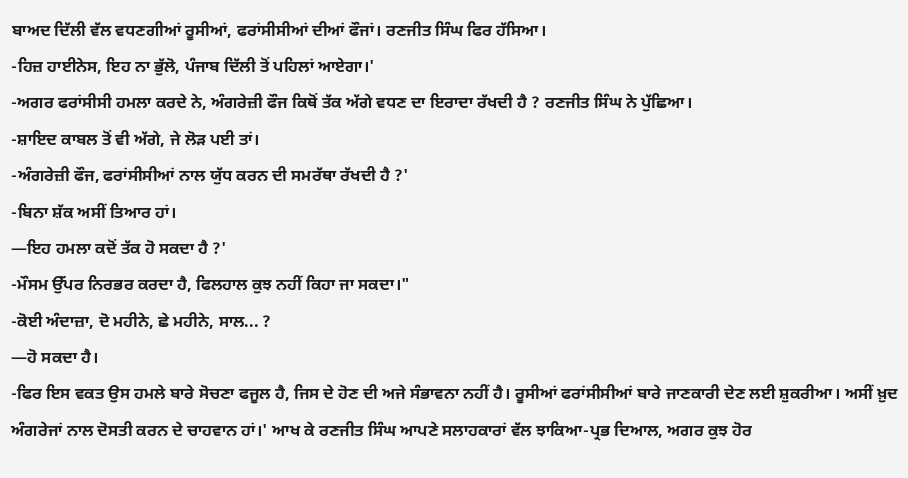ਬਾਅਦ ਦਿੱਲੀ ਵੱਲ ਵਧਣਗੀਆਂ ਰੂਸੀਆਂ, ਫਰਾਂਸੀਸੀਆਂ ਦੀਆਂ ਫੌਜਾਂ। ਰਣਜੀਤ ਸਿੰਘ ਫਿਰ ਹੱਸਿਆ।
-ਹਿਜ਼ ਹਾਈਨੇਸ, ਇਹ ਨਾ ਭੁੱਲੋ, ਪੰਜਾਬ ਦਿੱਲੀ ਤੋਂ ਪਹਿਲਾਂ ਆਏਗਾ।'
-ਅਗਰ ਫਰਾਂਸੀਸੀ ਹਮਲਾ ਕਰਦੇ ਨੇ, ਅੰਗਰੇਜ਼ੀ ਫੌਜ ਕਿਥੋਂ ਤੱਕ ਅੱਗੇ ਵਧਣ ਦਾ ਇਰਾਦਾ ਰੱਖਦੀ ਹੈ ? ਰਣਜੀਤ ਸਿੰਘ ਨੇ ਪੁੱਛਿਆ।
-ਸ਼ਾਇਦ ਕਾਬਲ ਤੋਂ ਵੀ ਅੱਗੇ, ਜੇ ਲੋੜ ਪਈ ਤਾਂ।
-ਅੰਗਰੇਜ਼ੀ ਫੌਜ, ਫਰਾਂਸੀਸੀਆਂ ਨਾਲ ਯੁੱਧ ਕਰਨ ਦੀ ਸਮਰੱਥਾ ਰੱਖਦੀ ਹੈ ?'
-ਬਿਨਾ ਸ਼ੱਕ ਅਸੀਂ ਤਿਆਰ ਹਾਂ।
—ਇਹ ਹਮਲਾ ਕਦੋਂ ਤੱਕ ਹੋ ਸਕਦਾ ਹੈ ?'
-ਮੌਸਮ ਉੱਪਰ ਨਿਰਭਰ ਕਰਦਾ ਹੈ, ਫਿਲਹਾਲ ਕੁਝ ਨਹੀਂ ਕਿਹਾ ਜਾ ਸਕਦਾ।"
-ਕੋਈ ਅੰਦਾਜ਼ਾ, ਦੋ ਮਹੀਨੇ, ਛੇ ਮਹੀਨੇ, ਸਾਲ... ?
—ਹੋ ਸਕਦਾ ਹੈ।
-ਫਿਰ ਇਸ ਵਕਤ ਉਸ ਹਮਲੇ ਬਾਰੇ ਸੋਚਣਾ ਫਜੂਲ ਹੈ, ਜਿਸ ਦੇ ਹੋਣ ਦੀ ਅਜੇ ਸੰਭਾਵਨਾ ਨਹੀਂ ਹੈ। ਰੂਸੀਆਂ ਫਰਾਂਸੀਸੀਆਂ ਬਾਰੇ ਜਾਣਕਾਰੀ ਦੇਣ ਲਈ ਸ਼ੁਕਰੀਆ। ਅਸੀਂ ਖ਼ੁਦ ਅੰਗਰੇਜਾਂ ਨਾਲ ਦੋਸਤੀ ਕਰਨ ਦੇ ਚਾਹਵਾਨ ਹਾਂ।' ਆਖ ਕੇ ਰਣਜੀਤ ਸਿੰਘ ਆਪਣੇ ਸਲਾਹਕਾਰਾਂ ਵੱਲ ਝਾਕਿਆ-ਪ੍ਰਭ ਦਿਆਲ, ਅਗਰ ਕੁਝ ਹੋਰ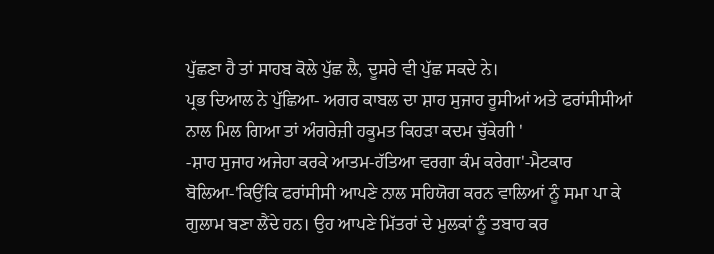ਪੁੱਛਣਾ ਹੈ ਤਾਂ ਸਾਹਬ ਕੋਲੇ ਪੁੱਛ ਲੈ, ਦੂਸਰੇ ਵੀ ਪੁੱਛ ਸਕਦੇ ਨੇ।
ਪ੍ਰਭ ਦਿਆਲ ਨੇ ਪੁੱਛਿਆ- ਅਗਰ ਕਾਬਲ ਦਾ ਸ਼ਾਹ ਸੁਜਾਹ ਰੂਸੀਆਂ ਅਤੇ ਫਰਾਂਸੀਸੀਆਂ ਨਾਲ ਮਿਲ ਗਿਆ ਤਾਂ ਅੰਗਰੇਜ਼ੀ ਹਕੂਮਤ ਕਿਹੜਾ ਕਦਮ ਚੁੱਕੇਗੀ '
-ਸ਼ਾਹ ਸੁਜਾਹ ਅਜੇਹਾ ਕਰਕੇ ਆਤਮ-ਹੱਤਿਆ ਵਰਗਾ ਕੰਮ ਕਰੇਗਾ'-ਮੈਟਕਾਰ ਬੋਲਿਆ-'ਕਿਉਂਕਿ ਫਰਾਂਸੀਸੀ ਆਪਣੇ ਨਾਲ ਸਹਿਯੋਗ ਕਰਨ ਵਾਲਿਆਂ ਨੂੰ ਸਮਾ ਪਾ ਕੇ ਗੁਲਾਮ ਬਣਾ ਲੈਂਦੇ ਹਨ। ਉਹ ਆਪਣੇ ਮਿੱਤਰਾਂ ਦੇ ਮੁਲਕਾਂ ਨੂੰ ਤਬਾਹ ਕਰ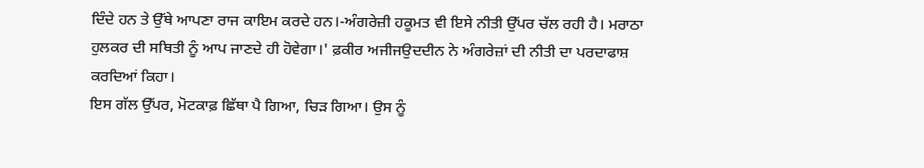ਦਿੰਦੇ ਹਨ ਤੇ ਉੱਥੇ ਆਪਣਾ ਰਾਜ ਕਾਇਮ ਕਰਦੇ ਹਨ।-ਅੰਗਰੇਜ਼ੀ ਹਕੂਮਤ ਵੀ ਇਸੇ ਨੀਤੀ ਉੱਪਰ ਚੱਲ ਰਹੀ ਹੈ। ਮਰਾਠਾ ਹੁਲਕਰ ਦੀ ਸਥਿਤੀ ਨੂੰ ਆਪ ਜਾਣਦੇ ਹੀ ਹੋਵੇਗਾ।' ਫ਼ਕੀਰ ਅਜੀਜਉਦਦੀਨ ਨੇ ਅੰਗਰੇਜ਼ਾਂ ਦੀ ਨੀਤੀ ਦਾ ਪਰਦਾਫਾਸ਼ ਕਰਦਿਆਂ ਕਿਹਾ।
ਇਸ ਗੱਲ ਉੱਪਰ, ਮੋਟਕਾਫ਼ ਛਿੱਥਾ ਪੈ ਗਿਆ, ਚਿੜ ਗਿਆ। ਉਸ ਨੂੰ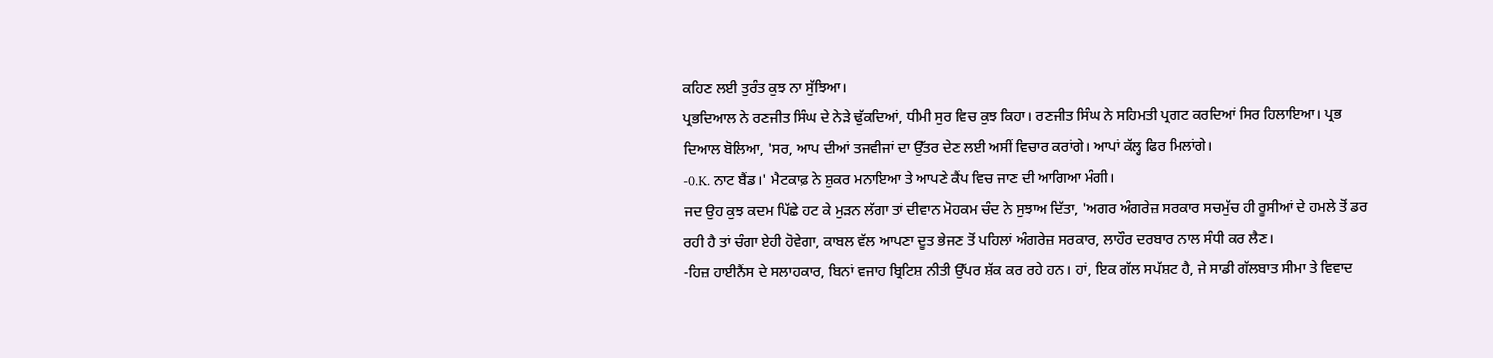ਕਹਿਣ ਲਈ ਤੁਰੰਤ ਕੁਝ ਨਾ ਸੁੱਝਿਆ।
ਪ੍ਰਭਦਿਆਲ ਨੇ ਰਣਜੀਤ ਸਿੰਘ ਦੇ ਨੇੜੇ ਢੁੱਕਦਿਆਂ, ਧੀਮੀ ਸੁਰ ਵਿਚ ਕੁਝ ਕਿਹਾ। ਰਣਜੀਤ ਸਿੰਘ ਨੇ ਸਹਿਮਤੀ ਪ੍ਰਗਟ ਕਰਦਿਆਂ ਸਿਰ ਹਿਲਾਇਆ। ਪ੍ਰਭ ਦਿਆਲ ਬੋਲਿਆ, 'ਸਰ, ਆਪ ਦੀਆਂ ਤਜਵੀਜਾਂ ਦਾ ਉੱਤਰ ਦੇਣ ਲਈ ਅਸੀਂ ਵਿਚਾਰ ਕਰਾਂਗੇ। ਆਪਾਂ ਕੱਲ੍ਹ ਫਿਰ ਮਿਲਾਂਗੇ।
-0.K. ਨਾਟ ਬੈਂਡ।' ਮੈਟਕਾਫ਼ ਨੇ ਸ਼ੁਕਰ ਮਨਾਇਆ ਤੇ ਆਪਣੇ ਕੈਂਪ ਵਿਚ ਜਾਣ ਦੀ ਆਗਿਆ ਮੰਗੀ।
ਜਦ ਉਹ ਕੁਝ ਕਦਮ ਪਿੱਛੇ ਹਟ ਕੇ ਮੁੜਨ ਲੱਗਾ ਤਾਂ ਦੀਵਾਨ ਮੋਹਕਮ ਚੰਦ ਨੇ ਸੁਝਾਅ ਦਿੱਤਾ, 'ਅਗਰ ਅੰਗਰੇਜ਼ ਸਰਕਾਰ ਸਚਮੁੱਚ ਹੀ ਰੂਸੀਆਂ ਦੇ ਹਮਲੇ ਤੋਂ ਡਰ ਰਹੀ ਹੈ ਤਾਂ ਚੰਗਾ ਏਹੀ ਹੋਵੇਗਾ, ਕਾਬਲ ਵੱਲ ਆਪਣਾ ਦੂਤ ਭੇਜਣ ਤੋਂ ਪਹਿਲਾਂ ਅੰਗਰੇਜ਼ ਸਰਕਾਰ, ਲਾਹੌਰ ਦਰਬਾਰ ਨਾਲ ਸੰਧੀ ਕਰ ਲੈਣ।
-ਹਿਜ਼ ਹਾਈਨੈਂਸ ਦੇ ਸਲਾਹਕਾਰ, ਬਿਨਾਂ ਵਜਾਹ ਬ੍ਰਿਟਿਸ਼ ਨੀਤੀ ਉੱਪਰ ਸ਼ੱਕ ਕਰ ਰਹੇ ਹਨ। ਹਾਂ, ਇਕ ਗੱਲ ਸਪੱਸ਼ਟ ਹੈ, ਜੇ ਸਾਡੀ ਗੱਲਬਾਤ ਸੀਮਾ ਤੇ ਵਿਵਾਦ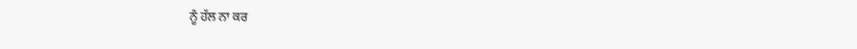ਨੂੰ ਹੱਲ ਨਾ ਕਰ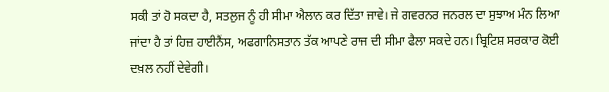ਸਕੀ ਤਾਂ ਹੋ ਸਕਦਾ ਹੈ, ਸਤਲੁਜ ਨੂੰ ਹੀ ਸੀਮਾ ਐਲਾਨ ਕਰ ਦਿੱਤਾ ਜਾਵੇ। ਜੇ ਗਵਰਨਰ ਜਨਰਲ ਦਾ ਸੁਝਾਅ ਮੰਨ ਲਿਆ ਜਾਂਦਾ ਹੈ ਤਾਂ ਹਿਜ਼ ਹਾਈਨੈਂਸ, ਅਫਗਾਨਿਸਤਾਨ ਤੱਕ ਆਪਣੇ ਰਾਜ ਦੀ ਸੀਮਾ ਫੈਲਾ ਸਕਦੇ ਹਨ। ਬ੍ਰਿਟਿਸ਼ ਸਰਕਾਰ ਕੋਈ ਦਖ਼ਲ ਨਹੀਂ ਦੇਵੇਗੀ।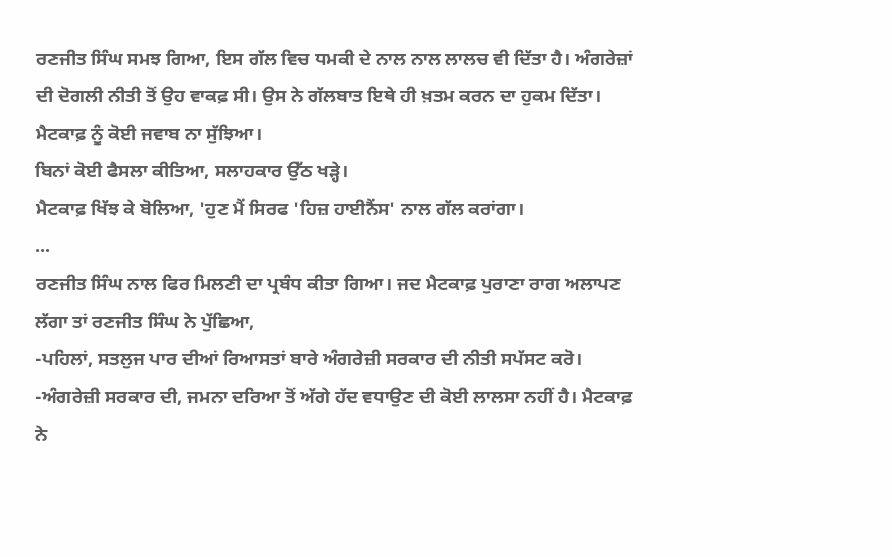ਰਣਜੀਤ ਸਿੰਘ ਸਮਝ ਗਿਆ, ਇਸ ਗੱਲ ਵਿਚ ਧਮਕੀ ਦੇ ਨਾਲ ਨਾਲ ਲਾਲਚ ਵੀ ਦਿੱਤਾ ਹੈ। ਅੰਗਰੇਜ਼ਾਂ ਦੀ ਦੋਗਲੀ ਨੀਤੀ ਤੋਂ ਉਹ ਵਾਕਫ਼ ਸੀ। ਉਸ ਨੇ ਗੱਲਬਾਤ ਇਥੇ ਹੀ ਖ਼ਤਮ ਕਰਨ ਦਾ ਹੁਕਮ ਦਿੱਤਾ।
ਮੈਟਕਾਫ਼ ਨੂੰ ਕੋਈ ਜਵਾਬ ਨਾ ਸੁੱਝਿਆ।
ਬਿਨਾਂ ਕੋਈ ਫੈਸਲਾ ਕੀਤਿਆ, ਸਲਾਹਕਾਰ ਉੱਠ ਖੜ੍ਹੇ।
ਮੈਟਕਾਫ਼ ਖਿੱਝ ਕੇ ਬੋਲਿਆ, 'ਹੁਣ ਮੈਂ ਸਿਰਫ 'ਹਿਜ਼ ਹਾਈਨੈਂਸ' ਨਾਲ ਗੱਲ ਕਰਾਂਗਾ।
...
ਰਣਜੀਤ ਸਿੰਘ ਨਾਲ ਫਿਰ ਮਿਲਣੀ ਦਾ ਪ੍ਰਬੰਧ ਕੀਤਾ ਗਿਆ। ਜਦ ਮੈਟਕਾਫ਼ ਪੁਰਾਣਾ ਰਾਗ ਅਲਾਪਣ ਲੱਗਾ ਤਾਂ ਰਣਜੀਤ ਸਿੰਘ ਨੇ ਪੁੱਛਿਆ,
-ਪਹਿਲਾਂ, ਸਤਲੁਜ ਪਾਰ ਦੀਆਂ ਰਿਆਸਤਾਂ ਬਾਰੇ ਅੰਗਰੇਜ਼ੀ ਸਰਕਾਰ ਦੀ ਨੀਤੀ ਸਪੱਸਟ ਕਰੋ।
-ਅੰਗਰੇਜ਼ੀ ਸਰਕਾਰ ਦੀ, ਜਮਨਾ ਦਰਿਆ ਤੋਂ ਅੱਗੇ ਹੱਦ ਵਧਾਉਣ ਦੀ ਕੋਈ ਲਾਲਸਾ ਨਹੀਂ ਹੈ। ਮੈਟਕਾਫ਼ ਨੇ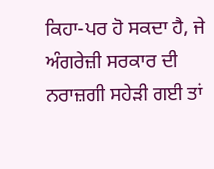ਕਿਹਾ-ਪਰ ਹੋ ਸਕਦਾ ਹੈ, ਜੇ ਅੰਗਰੇਜ਼ੀ ਸਰਕਾਰ ਦੀ ਨਰਾਜ਼ਗੀ ਸਹੇੜੀ ਗਈ ਤਾਂ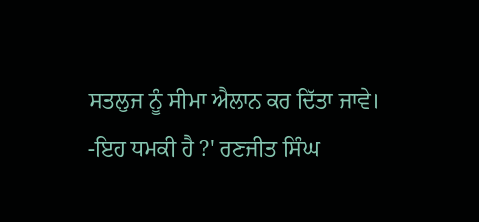ਸਤਲੁਜ ਨੂੰ ਸੀਮਾ ਐਲਾਨ ਕਰ ਦਿੱਤਾ ਜਾਵੇ।
-ਇਹ ਧਮਕੀ ਹੈ ?' ਰਣਜੀਤ ਸਿੰਘ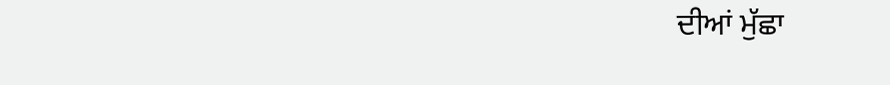ਦੀਆਂ ਮੁੱਛਾ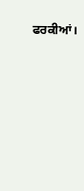ਫਰਕੀਆਂ।